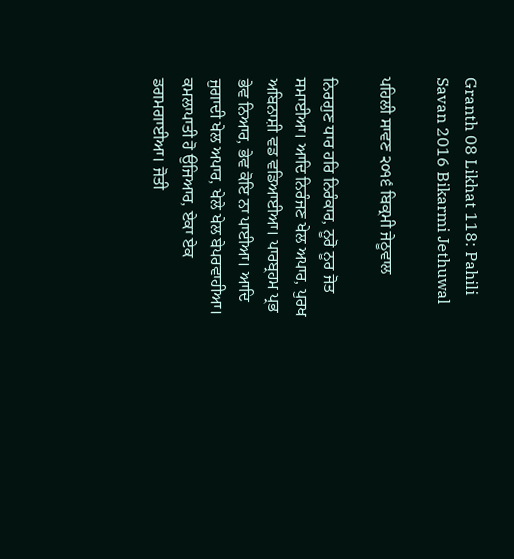Granth 08 Likhat 118: Pahili Savan 2016 Bikarmi Jethuwal

ਪਹਿਲੀ ਸਾਵਣ ੨੦੧੬ ਬਿਕ੍ਰਮੀ ਜੇਠੂਵਾਲ

ਨਿਰਗੁਣ ਧਾਰ ਹਰਿ ਨਿਰੰਕਾਰ, ਨੂਰੋ ਨੂਰ ਜੋਤ ਸਮਾਈਆ। ਆਦਿ ਨਿਰੰਜਣ ਖੇਲ ਅਪਾਰ, ਪੁਰਖ ਅਬਿਨਾਸ਼ੀ ਵਡ ਵਡਿਆਈਆ। ਪਾਰਬ੍ਰਹਮ ਪ੍ਰਭ ਭੇਵ ਨਿਆਰ, ਭੇਵ ਕੋਇ ਨਾ ਪਾਈਆ। ਆਦਿ ਜੁਗਾਦੀ ਖੇਲ ਅਪਾਰ, ਖੇਲੇ ਖੇਲ ਬੇਪਰਵਾਹੀਆ। ਕਮਲਾਪਾਤੀ ਹੋ ਉਜਿਆਰ, ਏਕਾ ਏਕ ਡਗਮਗਾਈਆ। ਜੋਤੀ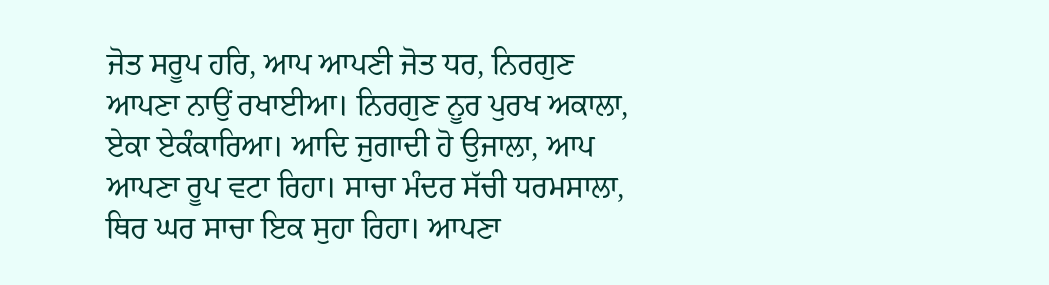ਜੋਤ ਸਰੂਪ ਹਰਿ, ਆਪ ਆਪਣੀ ਜੋਤ ਧਰ, ਨਿਰਗੁਣ ਆਪਣਾ ਨਾਉਂ ਰਖਾਈਆ। ਨਿਰਗੁਣ ਨੂਰ ਪੁਰਖ ਅਕਾਲਾ, ਏਕਾ ਏਕੰਕਾਰਿਆ। ਆਦਿ ਜੁਗਾਦੀ ਹੋ ਉਜਾਲਾ, ਆਪ ਆਪਣਾ ਰੂਪ ਵਟਾ ਰਿਹਾ। ਸਾਚਾ ਮੰਦਰ ਸੱਚੀ ਧਰਮਸਾਲਾ, ਥਿਰ ਘਰ ਸਾਚਾ ਇਕ ਸੁਹਾ ਰਿਹਾ। ਆਪਣਾ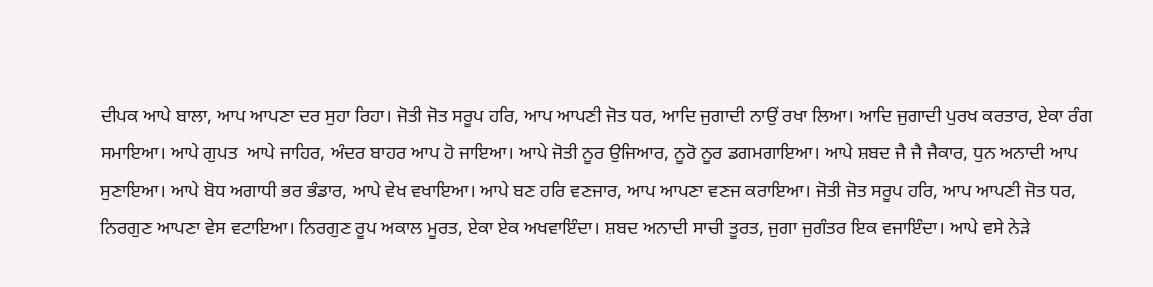ਦੀਪਕ ਆਪੇ ਬਾਲਾ, ਆਪ ਆਪਣਾ ਦਰ ਸੁਹਾ ਰਿਹਾ। ਜੋਤੀ ਜੋਤ ਸਰੂਪ ਹਰਿ, ਆਪ ਆਪਣੀ ਜੋਤ ਧਰ, ਆਦਿ ਜੁਗਾਦੀ ਨਾਉਂ ਰਖਾ ਲਿਆ। ਆਦਿ ਜੁਗਾਦੀ ਪੁਰਖ ਕਰਤਾਰ, ਏਕਾ ਰੰਗ ਸਮਾਇਆ। ਆਪੇ ਗੁਪਤ  ਆਪੇ ਜਾਹਿਰ, ਅੰਦਰ ਬਾਹਰ ਆਪ ਹੋ ਜਾਇਆ। ਆਪੇ ਜੋਤੀ ਨੂਰ ਉਜਿਆਰ, ਨੂਰੋ ਨੂਰ ਡਗਮਗਾਇਆ। ਆਪੇ ਸ਼ਬਦ ਜੈ ਜੈ ਜੈਕਾਰ, ਧੁਨ ਅਨਾਦੀ ਆਪ ਸੁਣਾਇਆ। ਆਪੇ ਬੋਧ ਅਗਾਧੀ ਭਰ ਭੰਡਾਰ, ਆਪੇ ਵੇਖ ਵਖਾਇਆ। ਆਪੇ ਬਣ ਹਰਿ ਵਣਜਾਰ, ਆਪ ਆਪਣਾ ਵਣਜ ਕਰਾਇਆ। ਜੋਤੀ ਜੋਤ ਸਰੂਪ ਹਰਿ, ਆਪ ਆਪਣੀ ਜੋਤ ਧਰ, ਨਿਰਗੁਣ ਆਪਣਾ ਵੇਸ ਵਟਾਇਆ। ਨਿਰਗੁਣ ਰੂਪ ਅਕਾਲ ਮੂਰਤ, ਏਕਾ ਏਕ ਅਖਵਾਇੰਦਾ। ਸ਼ਬਦ ਅਨਾਦੀ ਸਾਚੀ ਤੂਰਤ, ਜੁਗਾ ਜੁਗੰਤਰ ਇਕ ਵਜਾਇੰਦਾ। ਆਪੇ ਵਸੇ ਨੇੜੇ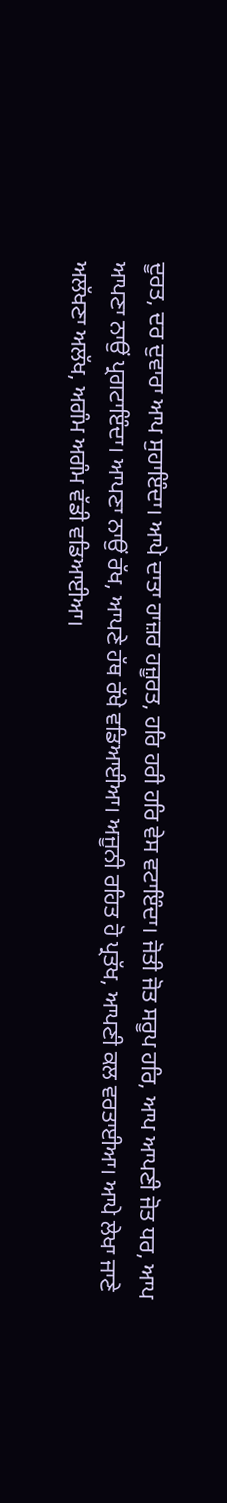ਦੂਰਤ, ਦਰ ਦੁਵਾਰਾ ਆਪ ਸੁਹਾਇੰਦਾ। ਆਪੇ ਦਾਤਾ ਹਾਜ਼ਰ ਹਜ਼ੂਰਤ, ਹਰਿ ਹਰੀ ਹਰਿ ਵੇਸ ਵਟਾਇੰਦਾ। ਜੋਤੀ ਜੋਤ ਸਰੂਪ ਹਰਿ, ਆਪ ਆਪਣੀ ਜੋਤ ਧਰ, ਆਪ ਆਪਣਾ ਨਾਉਂ ਪ੍ਰਗਟਾਇੰਦਾ। ਆਪਣਾ ਨਾਉਂ ਰੱਖ, ਆਪਣੇ ਹੱਥ ਰੱਖੇ ਵਡਿਆਈਆ। ਅਜੂਨੀ ਰਹਿਤ ਹੋ ਪ੍ਰਤੱਖ, ਆਪਣੀ ਕਲ ਵਰਤਾਈਆ। ਆਪੇ ਲੇਖਾ ਜਾਣੇ ਅਲੱਖਣਾ ਅਲੱਖ, ਅਗੰਮ ਅਗੰਮ ਵੱਡੀ ਵਡਿਆਈਆ।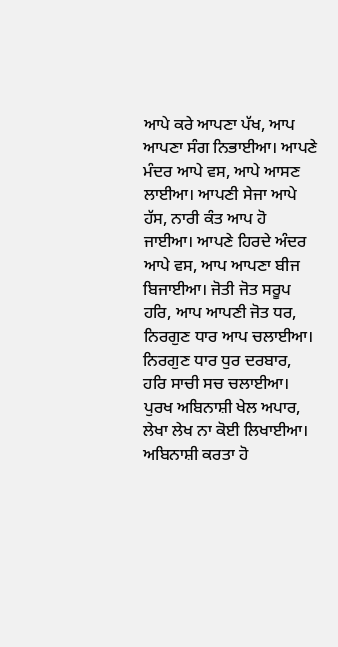ਆਪੇ ਕਰੇ ਆਪਣਾ ਪੱਖ, ਆਪ ਆਪਣਾ ਸੰਗ ਨਿਭਾਈਆ। ਆਪਣੇ ਮੰਦਰ ਆਪੇ ਵਸ, ਆਪੇ ਆਸਣ ਲਾਈਆ। ਆਪਣੀ ਸੇਜਾ ਆਪੇ ਹੱਸ, ਨਾਰੀ ਕੰਤ ਆਪ ਹੋ ਜਾਈਆ। ਆਪਣੇ ਹਿਰਦੇ ਅੰਦਰ ਆਪੇ ਵਸ, ਆਪ ਆਪਣਾ ਬੀਜ ਬਿਜਾਈਆ। ਜੋਤੀ ਜੋਤ ਸਰੂਪ ਹਰਿ, ਆਪ ਆਪਣੀ ਜੋਤ ਧਰ, ਨਿਰਗੁਣ ਧਾਰ ਆਪ ਚਲਾਈਆ। ਨਿਰਗੁਣ ਧਾਰ ਧੁਰ ਦਰਬਾਰ, ਹਰਿ ਸਾਚੀ ਸਚ ਚਲਾਈਆ। ਪੁਰਖ ਅਬਿਨਾਸ਼ੀ ਖੇਲ ਅਪਾਰ, ਲੇਖਾ ਲੇਖ ਨਾ ਕੋਈ ਲਿਖਾਈਆ। ਅਬਿਨਾਸ਼ੀ ਕਰਤਾ ਹੋ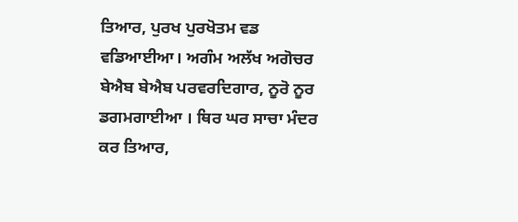ਤਿਆਰ, ਪੁਰਖ ਪੁਰਖੋਤਮ ਵਡ ਵਡਿਆਈਆ। ਅਗੰਮ ਅਲੱਖ ਅਗੋਚਰ ਬੇਐਬ ਬੇਐਬ ਪਰਵਰਦਿਗਾਰ, ਨੂਰੋ ਨੂਰ ਡਗਮਗਾਈਆ । ਥਿਰ ਘਰ ਸਾਚਾ ਮੰਦਰ ਕਰ ਤਿਆਰ,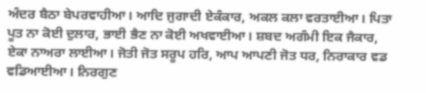ਅੰਦਰ ਬੈਠਾ ਬੇਪਰਵਾਹੀਆ। ਆਦਿ ਜੁਗਾਦੀ ਏਕੰਕਾਰ, ਅਕਲ ਕਲਾ ਵਰਤਾਈਆ। ਪਿਤਾ ਪੂਤ ਨਾ ਕੋਈ ਦੁਲਾਰ, ਭਾਈ ਭੈਣ ਨਾ ਕੋਈ ਅਖਵਾਈਆ। ਸ਼ਬਦ ਅਗੰਮੀ ਇਕ ਜੈਕਾਰ, ਏਕਾ ਨਾਅਰਾ ਲਾਈਆ। ਜੋਤੀ ਜੋਤ ਸਰੂਪ ਹਰਿ, ਆਪ ਆਪਣੀ ਜੋਤ ਧਰ, ਨਿਰਾਕਾਰ ਵਡ ਵਡਿਆਈਆ। ਨਿਰਗੁਣ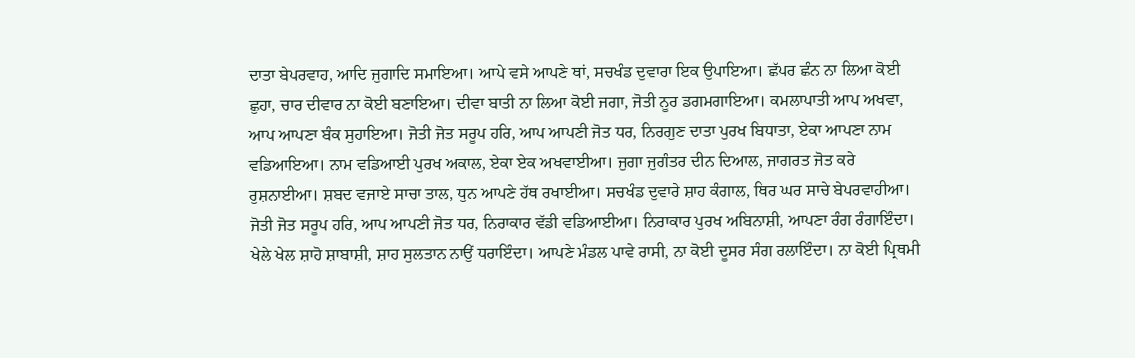ਦਾਤਾ ਬੇਪਰਵਾਹ, ਆਦਿ ਜੁਗਾਦਿ ਸਮਾਇਆ। ਆਪੇ ਵਸੇ ਆਪਣੇ ਥਾਂ, ਸਚਖੰਡ ਦੁਵਾਰਾ ਇਕ ਉਪਾਇਆ। ਛੱਪਰ ਛੰਨ ਨਾ ਲਿਆ ਕੋਈ ਛੁਹਾ, ਚਾਰ ਦੀਵਾਰ ਨਾ ਕੋਈ ਬਣਾਇਆ। ਦੀਵਾ ਬਾਤੀ ਨਾ ਲਿਆ ਕੋਈ ਜਗਾ, ਜੋਤੀ ਨੂਰ ਡਗਮਗਾਇਆ। ਕਮਲਾਪਾਤੀ ਆਪ ਅਖਵਾ, ਆਪ ਆਪਣਾ ਬੰਕ ਸੁਹਾਇਆ। ਜੋਤੀ ਜੋਤ ਸਰੂਪ ਹਰਿ, ਆਪ ਆਪਣੀ ਜੋਤ ਧਰ, ਨਿਰਗੁਣ ਦਾਤਾ ਪੁਰਖ ਬਿਧਾਤਾ, ਏਕਾ ਆਪਣਾ ਨਾਮ ਵਡਿਆਇਆ। ਨਾਮ ਵਡਿਆਈ ਪੁਰਖ ਅਕਾਲ, ਏਕਾ ਏਕ ਅਖਵਾਈਆ। ਜੁਗਾ ਜੁਗੰਤਰ ਦੀਨ ਦਿਆਲ, ਜਾਗਰਤ ਜੋਤ ਕਰੇ ਰੁਸ਼ਨਾਈਆ। ਸ਼ਬਦ ਵਜਾਏ ਸਾਚਾ ਤਾਲ, ਧੁਨ ਆਪਣੇ ਹੱਥ ਰਖਾਈਆ। ਸਚਖੰਡ ਦੁਵਾਰੇ ਸ਼ਾਹ ਕੰਗਾਲ, ਥਿਰ ਘਰ ਸਾਚੇ ਬੇਪਰਵਾਹੀਆ। ਜੋਤੀ ਜੋਤ ਸਰੂਪ ਹਰਿ, ਆਪ ਆਪਣੀ ਜੋਤ ਧਰ, ਨਿਰਾਕਾਰ ਵੱਡੀ ਵਡਿਆਈਆ। ਨਿਰਾਕਾਰ ਪੁਰਖ ਅਬਿਨਾਸ਼ੀ, ਆਪਣਾ ਰੰਗ ਰੰਗਾਇੰਦਾ। ਖੇਲੇ ਖੇਲ ਸ਼ਾਹੋ ਸ਼ਾਬਾਸ਼ੀ, ਸ਼ਾਹ ਸੁਲਤਾਨ ਨਾਉਂ ਧਰਾਇੰਦਾ। ਆਪਣੇ ਮੰਡਲ ਪਾਵੇ ਰਾਸੀ, ਨਾ ਕੋਈ ਦੂਸਰ ਸੰਗ ਰਲਾਇੰਦਾ। ਨਾ ਕੋਈ ਪ੍ਰਿਥਮੀ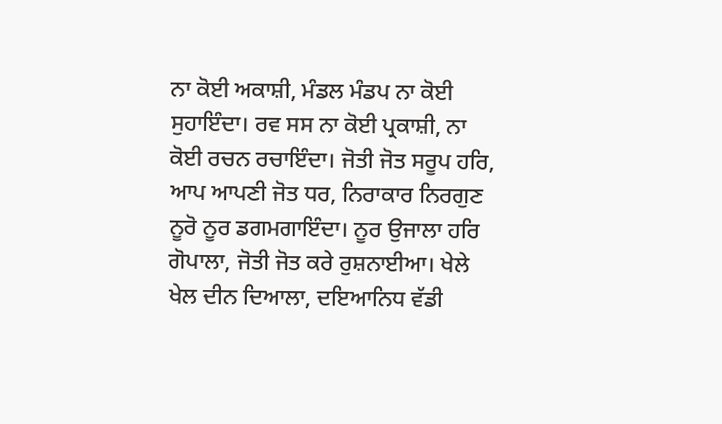ਨਾ ਕੋਈ ਅਕਾਸ਼ੀ, ਮੰਡਲ ਮੰਡਪ ਨਾ ਕੋਈ ਸੁਹਾਇੰਦਾ। ਰਵ ਸਸ ਨਾ ਕੋਈ ਪ੍ਰਕਾਸ਼ੀ, ਨਾ ਕੋਈ ਰਚਨ ਰਚਾਇੰਦਾ। ਜੋਤੀ ਜੋਤ ਸਰੂਪ ਹਰਿ, ਆਪ ਆਪਣੀ ਜੋਤ ਧਰ, ਨਿਰਾਕਾਰ ਨਿਰਗੁਣ ਨੂਰੋ ਨੂਰ ਡਗਮਗਾਇੰਦਾ। ਨੂਰ ਉਜਾਲਾ ਹਰਿ ਗੋਪਾਲਾ, ਜੋਤੀ ਜੋਤ ਕਰੇ ਰੁਸ਼ਨਾਈਆ। ਖੇਲੇ ਖੇਲ ਦੀਨ ਦਿਆਲਾ, ਦਇਆਨਿਧ ਵੱਡੀ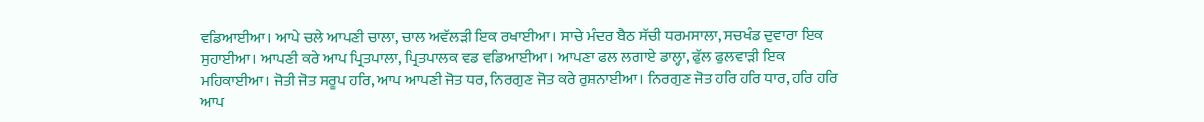ਵਡਿਆਈਆ। ਆਪੇ ਚਲੇ ਆਪਣੀ ਚਾਲਾ, ਚਾਲ ਅਵੱਲੜੀ ਇਕ ਰਖਾਈਆ। ਸਾਚੇ ਮੰਦਰ ਬੈਠ ਸੱਚੀ ਧਰਮਸਾਲਾ, ਸਚਖੰਡ ਦੁਵਾਰਾ ਇਕ ਸੁਹਾਈਆ। ਆਪਣੀ ਕਰੇ ਆਪ ਪ੍ਰਿਤਪਾਲਾ, ਪ੍ਰਿਤਪਾਲਕ ਵਡ ਵਡਿਆਈਆ। ਆਪਣਾ ਫਲ ਲਗਾਏ ਡਾਲ੍ਹਾ, ਫੁੱਲ ਫੁਲਵਾੜੀ ਇਕ ਮਹਿਕਾਈਆ। ਜੋਤੀ ਜੋਤ ਸਰੂਪ ਹਰਿ, ਆਪ ਆਪਣੀ ਜੋਤ ਧਰ, ਨਿਰਗੁਣ ਜੋਤ ਕਰੇ ਰੁਸ਼ਨਾਈਆ। ਨਿਰਗੁਣ ਜੋਤ ਹਰਿ ਹਰਿ ਧਾਰ, ਹਰਿ ਹਰਿ ਆਪ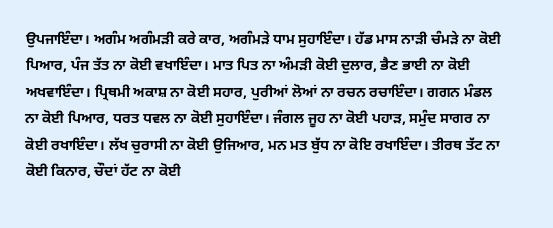ਉਪਜਾਇੰਦਾ। ਅਗੰਮ ਅਗੰਮੜੀ ਕਰੇ ਕਾਰ, ਅਗੰਮੜੇ ਧਾਮ ਸੁਹਾਇੰਦਾ। ਹੱਡ ਮਾਸ ਨਾੜੀ ਚੰਮੜੇ ਨਾ ਕੋਈ ਪਿਆਰ, ਪੰਜ ਤੱਤ ਨਾ ਕੋਈ ਵਖਾਇੰਦਾ। ਮਾਤ ਪਿਤ ਨਾ ਅੰਮੜੀ ਕੋਈ ਦੁਲਾਰ, ਭੈਣ ਭਾਈ ਨਾ ਕੋਈ ਅਖਵਾਇੰਦਾ। ਪ੍ਰਿਥਮੀ ਅਕਾਸ਼ ਨਾ ਕੋਈ ਸਹਾਰ, ਪੁਰੀਆਂ ਲੋਆਂ ਨਾ ਰਚਨ ਰਚਾਇੰਦਾ। ਗਗਨ ਮੰਡਲ ਨਾ ਕੋਈ ਪਿਆਰ, ਧਰਤ ਧਵਲ ਨਾ ਕੋਈ ਸੁਹਾਇੰਦਾ। ਜੰਗਲ ਜੂਹ ਨਾ ਕੋਈ ਪਹਾੜ, ਸਮੁੰਦ ਸਾਗਰ ਨਾ ਕੋਈ ਰਖਾਇੰਦਾ। ਲੱਖ ਚੁਰਾਸੀ ਨਾ ਕੋਈ ਉਜਿਆਰ, ਮਨ ਮਤ ਬੁੱਧ ਨਾ ਕੋਇ ਰਖਾਇੰਦਾ। ਤੀਰਥ ਤੱਟ ਨਾ ਕੋਈ ਕਿਨਾਰ, ਚੌਦਾਂ ਹੱਟ ਨਾ ਕੋਈ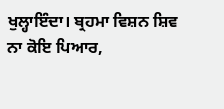ਖੁਲ੍ਹਾਇੰਦਾ। ਬ੍ਰਹਮਾ ਵਿਸ਼ਨ ਸ਼ਿਵ ਨਾ ਕੋਇ ਪਿਆਰ,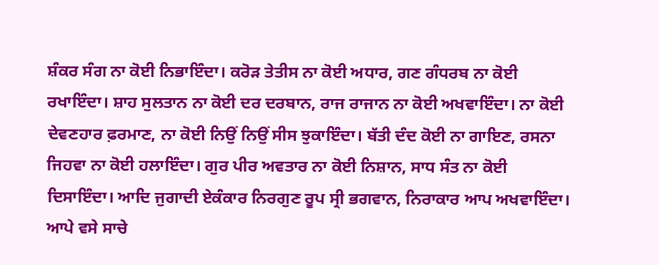ਸ਼ੰਕਰ ਸੰਗ ਨਾ ਕੋਈ ਨਿਭਾਇੰਦਾ। ਕਰੋੜ ਤੇਤੀਸ ਨਾ ਕੋਈ ਅਧਾਰ, ਗਣ ਗੰਧਰਬ ਨਾ ਕੋਈ ਰਖਾਇੰਦਾ। ਸ਼ਾਹ ਸੁਲਤਾਨ ਨਾ ਕੋਈ ਦਰ ਦਰਬਾਨ, ਰਾਜ ਰਾਜਾਨ ਨਾ ਕੋਈ ਅਖਵਾਇੰਦਾ। ਨਾ ਕੋਈ ਦੇਵਣਹਾਰ ਫ਼ਰਮਾਣ, ਨਾ ਕੋਈ ਨਿਉਂ ਨਿਉਂ ਸੀਸ ਝੁਕਾਇੰਦਾ। ਬੱਤੀ ਦੰਦ ਕੋਈ ਨਾ ਗਾਇਣ, ਰਸਨਾ ਜਿਹਵਾ ਨਾ ਕੋਈ ਹਲਾਇੰਦਾ। ਗੁਰ ਪੀਰ ਅਵਤਾਰ ਨਾ ਕੋਈ ਨਿਸ਼ਾਨ, ਸਾਧ ਸੰਤ ਨਾ ਕੋਈ ਦਿਸਾਇੰਦਾ। ਆਦਿ ਜੁਗਾਦੀ ਏਕੰਕਾਰ ਨਿਰਗੁਣ ਰੂਪ ਸ੍ਰੀ ਭਗਵਾਨ, ਨਿਰਾਕਾਰ ਆਪ ਅਖਵਾਇੰਦਾ। ਆਪੇ ਵਸੇ ਸਾਚੇ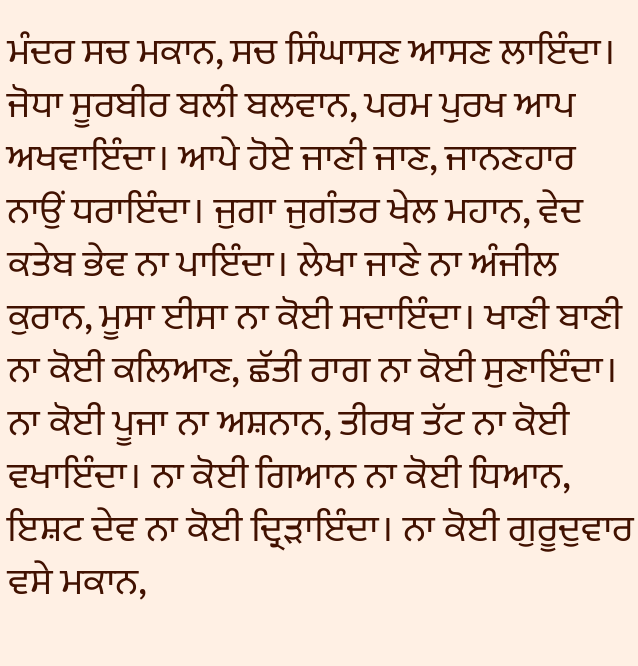ਮੰਦਰ ਸਚ ਮਕਾਨ, ਸਚ ਸਿੰਘਾਸਣ ਆਸਣ ਲਾਇੰਦਾ। ਜੋਧਾ ਸੂਰਬੀਰ ਬਲੀ ਬਲਵਾਨ, ਪਰਮ ਪੁਰਖ ਆਪ ਅਖਵਾਇੰਦਾ। ਆਪੇ ਹੋਏ ਜਾਣੀ ਜਾਣ, ਜਾਨਣਹਾਰ ਨਾਉਂ ਧਰਾਇੰਦਾ। ਜੁਗਾ ਜੁਗੰਤਰ ਖੇਲ ਮਹਾਨ, ਵੇਦ ਕਤੇਬ ਭੇਵ ਨਾ ਪਾਇੰਦਾ। ਲੇਖਾ ਜਾਣੇ ਨਾ ਅੰਜੀਲ ਕੁਰਾਨ, ਮੂਸਾ ਈਸਾ ਨਾ ਕੋਈ ਸਦਾਇੰਦਾ। ਖਾਣੀ ਬਾਣੀ ਨਾ ਕੋਈ ਕਲਿਆਣ, ਛੱਤੀ ਰਾਗ ਨਾ ਕੋਈ ਸੁਣਾਇੰਦਾ। ਨਾ ਕੋਈ ਪੂਜਾ ਨਾ ਅਸ਼ਨਾਨ, ਤੀਰਥ ਤੱਟ ਨਾ ਕੋਈ ਵਖਾਇੰਦਾ। ਨਾ ਕੋਈ ਗਿਆਨ ਨਾ ਕੋਈ ਧਿਆਨ, ਇਸ਼ਟ ਦੇਵ ਨਾ ਕੋਈ ਦ੍ਰਿੜਾਇੰਦਾ। ਨਾ ਕੋਈ ਗੁਰੂਦੁਵਾਰ ਵਸੇ ਮਕਾਨ,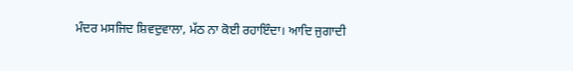ਮੰਦਰ ਮਸਜਿਦ ਸ਼ਿਵਦੁਵਾਲਾ, ਮੱਠ ਨਾ ਕੋਈ ਰਹਾਇੰਦਾ। ਆਦਿ ਜੁਗਾਦੀ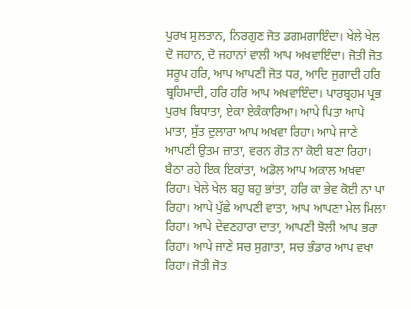ਪੁਰਖ ਸੁਲਤਾਨ, ਨਿਰਗੁਣ ਜੋਤ ਡਗਮਗਾਇੰਦਾ। ਖੇਲੇ ਖੇਲ ਦੋ ਜਹਾਨ, ਦੋ ਜਹਾਨਾਂ ਵਾਲੀ ਆਪ ਅਖਵਾਇੰਦਾ। ਜੋਤੀ ਜੋਤ ਸਰੂਪ ਹਰਿ, ਆਪ ਆਪਣੀ ਜੋਤ ਧਰ, ਆਦਿ ਜੁਗਾਦੀ ਹਰਿ ਬ੍ਰਹਿਮਾਦੀ, ਹਰਿ ਹਰਿ ਆਪ ਅਖਵਾਇੰਦਾ। ਪਾਰਬ੍ਰਹਮ ਪ੍ਰਭ ਪੁਰਖ ਬਿਧਾਤਾ, ਏਕਾ ਏਕੰਕਾਰਿਆ। ਆਪੇ ਪਿਤਾ ਆਪੇ ਮਾਤਾ, ਸੁੱਤ ਦੁਲਾਰਾ ਆਪ ਅਖਵਾ ਰਿਹਾ। ਆਪੇ ਜਾਣੇ ਆਪਣੀ ਉਤਮ ਜ਼ਾਤਾ, ਵਰਨ ਗੋਤ ਨਾ ਕੋਈ ਬਣਾ ਰਿਹਾ। ਬੈਠਾ ਰਹੇ ਇਕ ਇਕਾਂਤਾ, ਅਡੋਲ ਆਪ ਅਕਾਲ ਅਖਵਾ ਰਿਹਾ। ਖੇਲੇ ਖੇਲ ਬਹੁ ਬਹੁ ਭਾਂਤਾ, ਹਰਿ ਕਾ ਭੇਵ ਕੋਈ ਨਾ ਪਾ ਰਿਹਾ। ਆਪੇ ਪੁੱਛੇ ਆਪਣੀ ਵਾਤਾ, ਆਪ ਆਪਣਾ ਮੇਲ ਮਿਲਾ ਰਿਹਾ। ਆਪੇ ਦੇਵਣਹਾਰਾ ਦਾਤਾ, ਆਪਣੀ ਝੋਲੀ ਆਪ ਭਰਾ ਰਿਹਾ। ਆਪੇ ਜਾਣੇ ਸਚ ਸੁਗਾਤਾ, ਸਚ ਭੰਡਾਰ ਆਪ ਵਖਾ ਰਿਹਾ। ਜੋਤੀ ਜੋਤ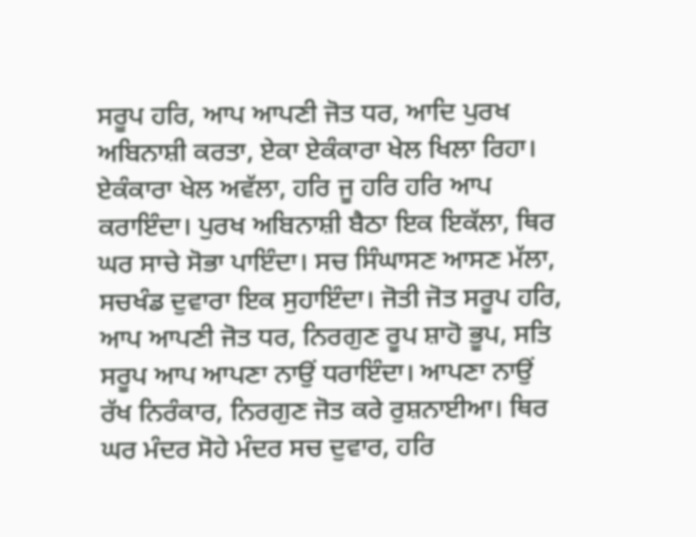ਸਰੂਪ ਹਰਿ, ਆਪ ਆਪਣੀ ਜੋਤ ਧਰ, ਆਦਿ ਪੁਰਖ ਅਬਿਨਾਸ਼ੀ ਕਰਤਾ, ਏਕਾ ਏਕੰਕਾਰਾ ਖੇਲ ਖਿਲਾ ਰਿਹਾ। ਏਕੰਕਾਰਾ ਖੇਲ ਅਵੱਲਾ, ਹਰਿ ਜੂ ਹਰਿ ਹਰਿ ਆਪ ਕਰਾਇੰਦਾ। ਪੁਰਖ ਅਬਿਨਾਸ਼ੀ ਬੈਠਾ ਇਕ ਇਕੱਲਾ, ਥਿਰ ਘਰ ਸਾਚੇ ਸੋਭਾ ਪਾਇੰਦਾ। ਸਚ ਸਿੰਘਾਸਣ ਆਸਣ ਮੱਲਾ, ਸਚਖੰਡ ਦੁਵਾਰਾ ਇਕ ਸੁਹਾਇੰਦਾ। ਜੋਤੀ ਜੋਤ ਸਰੂਪ ਹਰਿ, ਆਪ ਆਪਣੀ ਜੋਤ ਧਰ, ਨਿਰਗੁਣ ਰੂਪ ਸ਼ਾਹੋ ਭੂਪ, ਸਤਿ ਸਰੂਪ ਆਪ ਆਪਣਾ ਨਾਉਂ ਧਰਾਇੰਦਾ। ਆਪਣਾ ਨਾਉਂ ਰੱਖ ਨਿਰੰਕਾਰ, ਨਿਰਗੁਣ ਜੋਤ ਕਰੇ ਰੁਸ਼ਨਾਈਆ। ਥਿਰ ਘਰ ਮੰਦਰ ਸੋਹੇ ਮੰਦਰ ਸਚ ਦੁਵਾਰ, ਹਰਿ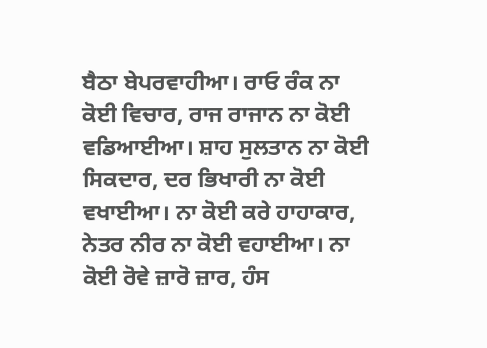ਬੈਠਾ ਬੇਪਰਵਾਹੀਆ। ਰਾਓ ਰੰਕ ਨਾ ਕੋਈ ਵਿਚਾਰ, ਰਾਜ ਰਾਜਾਨ ਨਾ ਕੋਈ ਵਡਿਆਈਆ। ਸ਼ਾਹ ਸੁਲਤਾਨ ਨਾ ਕੋਈ ਸਿਕਦਾਰ, ਦਰ ਭਿਖਾਰੀ ਨਾ ਕੋਈ ਵਖਾਈਆ। ਨਾ ਕੋਈ ਕਰੇ ਹਾਹਾਕਾਰ, ਨੇਤਰ ਨੀਰ ਨਾ ਕੋਈ ਵਹਾਈਆ। ਨਾ ਕੋਈ ਰੋਵੇ ਜ਼ਾਰੋ ਜ਼ਾਰ, ਹੰਸ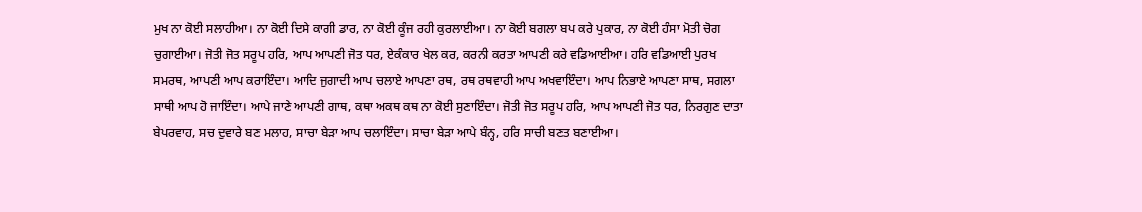ਮੁਖ ਨਾ ਕੋਈ ਸਲਾਹੀਆ। ਨਾ ਕੋਈ ਦਿਸੇ ਕਾਗੀ ਡਾਰ, ਨਾ ਕੋਈ ਕੂੰਜ ਰਹੀ ਕੁਰਲਾਈਆ। ਨਾ ਕੋਈ ਬਗਲਾ ਬਪ ਕਰੇ ਪੁਕਾਰ, ਨਾ ਕੋਈ ਹੰਸਾ ਮੋਤੀ ਚੋਗ ਚੁਗਾਈਆ। ਜੋਤੀ ਜੋਤ ਸਰੂਪ ਹਰਿ, ਆਪ ਆਪਣੀ ਜੋਤ ਧਰ, ਏਕੰਕਾਰ ਖੇਲ ਕਰ, ਕਰਨੀ ਕਰਤਾ ਆਪਣੀ ਕਰੇ ਵਡਿਆਈਆ। ਹਰਿ ਵਡਿਆਈ ਪੁਰਖ ਸਮਰਥ, ਆਪਣੀ ਆਪ ਕਰਾਇੰਦਾ। ਆਦਿ ਜੁਗਾਦੀ ਆਪ ਚਲਾਏ ਆਪਣਾ ਰਥ, ਰਥ ਰਥਵਾਹੀ ਆਪ ਅਖਵਾਇੰਦਾ। ਆਪ ਨਿਭਾਏ ਆਪਣਾ ਸਾਥ, ਸਗਲਾ ਸਾਥੀ ਆਪ ਹੋ ਜਾਇੰਦਾ। ਆਪੇ ਜਾਣੇ ਆਪਣੀ ਗਾਥ, ਕਥਾ ਅਕਥ ਕਥ ਨਾ ਕੋਈ ਸੁਣਾਇੰਦਾ। ਜੋਤੀ ਜੋਤ ਸਰੂਪ ਹਰਿ, ਆਪ ਆਪਣੀ ਜੋਤ ਧਰ, ਨਿਰਗੁਣ ਦਾਤਾ ਬੇਪਰਵਾਹ, ਸਚ ਦੁਵਾਰੇ ਬਣ ਮਲਾਹ, ਸਾਚਾ ਬੇੜਾ ਆਪ ਚਲਾਇੰਦਾ। ਸਾਚਾ ਬੇੜਾ ਆਪੇ ਬੰਨ੍ਹ, ਹਰਿ ਸਾਚੀ ਬਣਤ ਬਣਾਈਆ।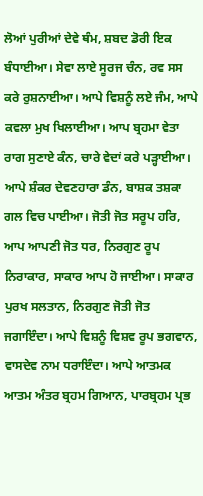ਲੋਆਂ ਪੁਰੀਆਂ ਦੇਵੇ ਥੰਮ, ਸ਼ਬਦ ਡੋਰੀ ਇਕ ਬੰਧਾਈਆ। ਸੇਵਾ ਲਾਏ ਸੂਰਜ ਚੰਨ, ਰਵ ਸਸ ਕਰੇ ਰੁਸ਼ਨਾਈਆ। ਆਪੇ ਵਿਸ਼ਨੂੰ ਲਏ ਜੰਮ, ਆਪੇ ਕਵਲਾ ਮੁਖ ਖਿਲਾਈਆ। ਆਪ ਬ੍ਰਹਮਾ ਵੇਤਾ ਰਾਗ ਸੁਣਾਏ ਕੰਨ, ਚਾਰੇ ਵੇਦਾਂ ਕਰੇ ਪੜ੍ਹਾਈਆ। ਆਪੇ ਸ਼ੰਕਰ ਦੇਵਣਹਾਰਾ ਡੰਨ, ਬਾਸ਼ਕ ਤਸ਼ਕਾ ਗਲ ਵਿਚ ਪਾਈਆ। ਜੋਤੀ ਜੋਤ ਸਰੂਪ ਹਰਿ, ਆਪ ਆਪਣੀ ਜੋਤ ਧਰ, ਨਿਰਗੁਣ ਰੂਪ ਨਿਰਾਕਾਰ, ਸਾਕਾਰ ਆਪ ਹੋ ਜਾਈਆ। ਸਾਕਾਰ ਪੁਰਖ ਸਲਤਾਨ, ਨਿਰਗੁਣ ਜੋਤੀ ਜੋਤ ਜਗਾਇੰਦਾ। ਆਪੇ ਵਿਸ਼ਨੂੰ ਵਿਸ਼ਵ ਰੂਪ ਭਗਵਾਨ, ਵਾਸਦੇਵ ਨਾਮ ਧਰਾਇੰਦਾ। ਆਪੇ ਆਤਮਕ ਆਤਮ ਅੰਤਰ ਬ੍ਰਹਮ ਗਿਆਨ, ਪਾਰਬ੍ਰਹਮ ਪ੍ਰਭ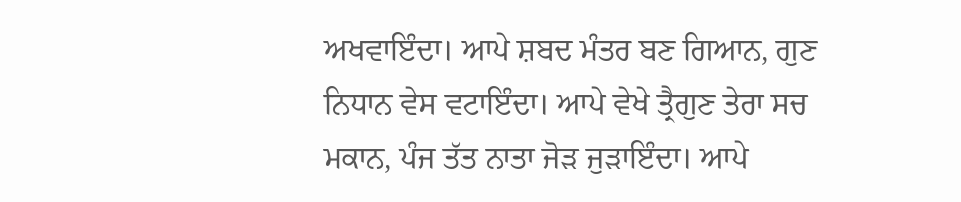ਅਖਵਾਇੰਦਾ। ਆਪੇ ਸ਼ਬਦ ਮੰਤਰ ਬਣ ਗਿਆਨ, ਗੁਣ ਨਿਧਾਨ ਵੇਸ ਵਟਾਇੰਦਾ। ਆਪੇ ਵੇਖੇ ਤ੍ਰੈਗੁਣ ਤੇਰਾ ਸਚ ਮਕਾਨ, ਪੰਜ ਤੱਤ ਨਾਤਾ ਜੋੜ ਜੁੜਾਇੰਦਾ। ਆਪੇ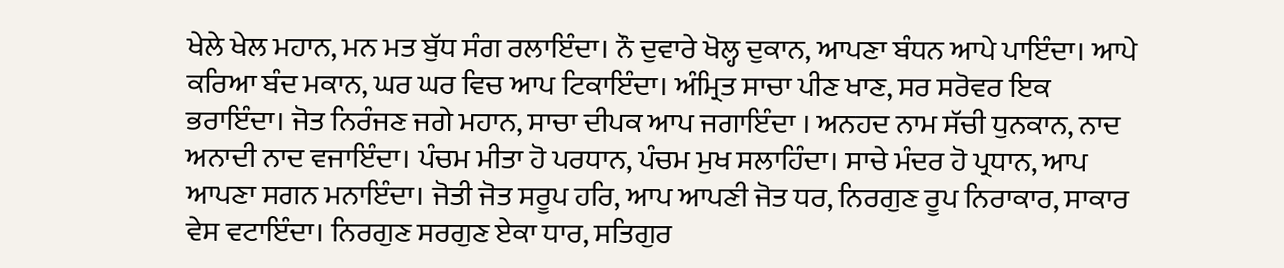ਖੇਲੇ ਖੇਲ ਮਹਾਨ, ਮਨ ਮਤ ਬੁੱਧ ਸੰਗ ਰਲਾਇੰਦਾ। ਨੌ ਦੁਵਾਰੇ ਖੋਲ੍ਹ ਦੁਕਾਨ, ਆਪਣਾ ਬੰਧਨ ਆਪੇ ਪਾਇੰਦਾ। ਆਪੇ ਕਰਿਆ ਬੰਦ ਮਕਾਨ, ਘਰ ਘਰ ਵਿਚ ਆਪ ਟਿਕਾਇੰਦਾ। ਅੰਮ੍ਰਿਤ ਸਾਚਾ ਪੀਣ ਖਾਣ, ਸਰ ਸਰੋਵਰ ਇਕ ਭਰਾਇੰਦਾ। ਜੋਤ ਨਿਰੰਜਣ ਜਗੇ ਮਹਾਨ, ਸਾਚਾ ਦੀਪਕ ਆਪ ਜਗਾਇੰਦਾ । ਅਨਹਦ ਨਾਮ ਸੱਚੀ ਧੁਨਕਾਨ, ਨਾਦ ਅਨਾਦੀ ਨਾਦ ਵਜਾਇੰਦਾ। ਪੰਚਮ ਮੀਤਾ ਹੋ ਪਰਧਾਨ, ਪੰਚਮ ਮੁਖ ਸਲਾਹਿੰਦਾ। ਸਾਚੇ ਮੰਦਰ ਹੋ ਪ੍ਰਧਾਨ, ਆਪ ਆਪਣਾ ਸਗਨ ਮਨਾਇੰਦਾ। ਜੋਤੀ ਜੋਤ ਸਰੂਪ ਹਰਿ, ਆਪ ਆਪਣੀ ਜੋਤ ਧਰ, ਨਿਰਗੁਣ ਰੂਪ ਨਿਰਾਕਾਰ, ਸਾਕਾਰ ਵੇਸ ਵਟਾਇੰਦਾ। ਨਿਰਗੁਣ ਸਰਗੁਣ ਏਕਾ ਧਾਰ, ਸਤਿਗੁਰ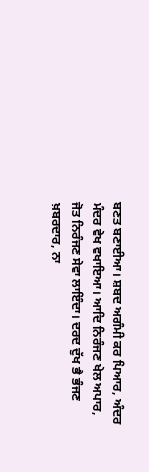ਬਣਤ ਬਣਾਈਆ। ਸ਼ਬਦ ਅਗੰਮੀ ਕਰ ਪਿਆਰ, ਅੰਦਰ ਮੰਦਰ ਵੇਖ ਵਖਾਇਆ। ਆਦਿ ਨਿਰੰਜਣ ਖੇਲ ਅਪਾਰ, ਜੋਤ ਨਿਰੰਜਣ ਸੇਵਾ ਲਾਇੰਦਾ। ਦਰਦ ਦੁੱਖ ਭੈ ਭੰਜਣ ਖ਼ਬਰਦਾਰ, ਨਾ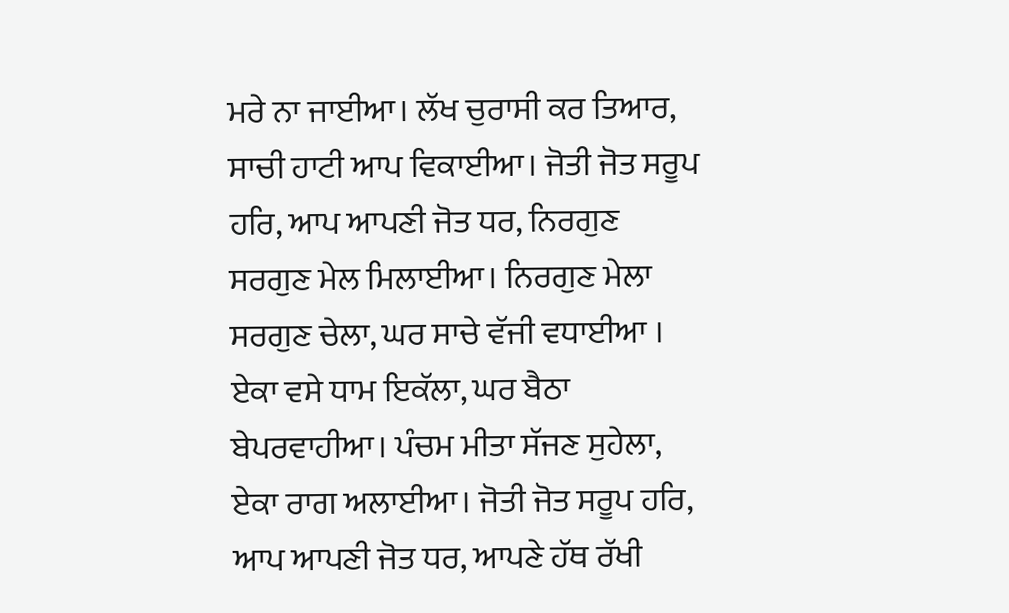ਮਰੇ ਨਾ ਜਾਈਆ। ਲੱਖ ਚੁਰਾਸੀ ਕਰ ਤਿਆਰ, ਸਾਚੀ ਹਾਟੀ ਆਪ ਵਿਕਾਈਆ। ਜੋਤੀ ਜੋਤ ਸਰੂਪ ਹਰਿ, ਆਪ ਆਪਣੀ ਜੋਤ ਧਰ, ਨਿਰਗੁਣ ਸਰਗੁਣ ਮੇਲ ਮਿਲਾਈਆ। ਨਿਰਗੁਣ ਮੇਲਾ ਸਰਗੁਣ ਚੇਲਾ, ਘਰ ਸਾਚੇ ਵੱਜੀ ਵਧਾਈਆ । ਏਕਾ ਵਸੇ ਧਾਮ ਇਕੱਲਾ, ਘਰ ਬੈਠਾ ਬੇਪਰਵਾਹੀਆ। ਪੰਚਮ ਮੀਤਾ ਸੱਜਣ ਸੁਹੇਲਾ, ਏਕਾ ਰਾਗ ਅਲਾਈਆ। ਜੋਤੀ ਜੋਤ ਸਰੂਪ ਹਰਿ, ਆਪ ਆਪਣੀ ਜੋਤ ਧਰ, ਆਪਣੇ ਹੱਥ ਰੱਖੀ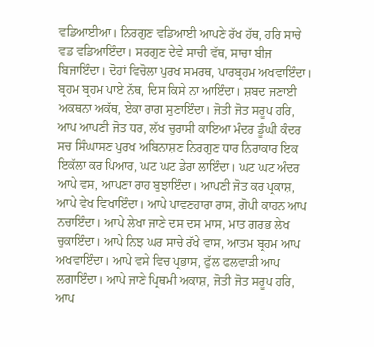ਵਡਿਆਈਆ। ਨਿਰਗੁਣ ਵਡਿਆਈ ਆਪਣੇ ਰੱਖ ਹੱਥ, ਹਰਿ ਸਾਚੇ ਵਡ ਵਡਿਆਇੰਦਾ। ਸਰਗੁਣ ਦੇਵੇ ਸਾਚੀ ਵੱਥ, ਸਾਚਾ ਬੀਜ ਬਿਜਾਇੰਦਾ। ਦੋਹਾਂ ਵਿਚੋਲਾ ਪੁਰਖ ਸਮਰਥ, ਪਾਰਬ੍ਰਹਮ ਅਖਵਾਇੰਦਾ। ਬ੍ਰਹਮ ਬ੍ਰਹਮ ਪਾਏ ਨੱਥ, ਦਿਸ ਕਿਸੇ ਨਾ ਆਇੰਦਾ। ਸ਼ਬਦ ਜਣਾਈ ਅਕਥਨਾ ਅਕੱਥ, ਏਕਾ ਰਾਗ ਸੁਣਾਇੰਦਾ। ਜੋਤੀ ਜੋਤ ਸਰੂਪ ਹਰਿ, ਆਪ ਆਪਣੀ ਜੋਤ ਧਰ, ਲੱਖ ਚੁਰਾਸੀ ਕਾਇਆ ਮੰਦਰ ਡੂੰਘੀ ਕੰਦਰ ਸਚ ਸਿੰਘਾਸਣ ਪੁਰਖ ਅਬਿਨਾਸ਼ਣ ਨਿਰਗੁਣ ਧਾਰ ਨਿਰਾਕਾਰ ਇਕ ਇਕੱਲਾ ਕਰ ਪਿਆਰ, ਘਟ ਘਟ ਡੇਰਾ ਲਾਇੰਦਾ। ਘਟ ਘਟ ਅੰਦਰ ਆਪੇ ਵਸ, ਆਪਣਾ ਰਾਹ ਬੁਝਾਇੰਦਾ। ਆਪਣੀ ਜੋਤ ਕਰ ਪ੍ਰਕਾਸ਼, ਆਪੇ ਵੇਖ ਵਿਖਾਇੰਦਾ। ਆਪੇ ਪਾਵਣਹਾਰਾ ਰਾਸ, ਗੋਪੀ ਕਾਹਨ ਆਪ ਨਚਾਇੰਦਾ। ਆਪੇ ਲੇਖਾ ਜਾਣੇ ਦਸ ਦਸ ਮਾਸ, ਮਾਤ ਗਰਭ ਲੇਖ ਚੁਕਾਇੰਦਾ। ਆਪੇ ਨਿਝ ਘਰ ਸਾਚੇ ਰੱਖੇ ਵਾਸ, ਆਤਮ ਬ੍ਰਹਮ ਆਪ ਅਖਵਾਇੰਦਾ। ਆਪੇ ਵਸੇ ਵਿਚ ਪ੍ਰਭਾਸ, ਫੁੱਲ ਫਲਵਾੜੀ ਆਪ ਲਗਾਇੰਦਾ। ਆਪੇ ਜਾਣੇ ਪ੍ਰਿਥਮੀ ਅਕਾਸ਼, ਜੋਤੀ ਜੋਤ ਸਰੂਪ ਹਰਿ, ਆਪ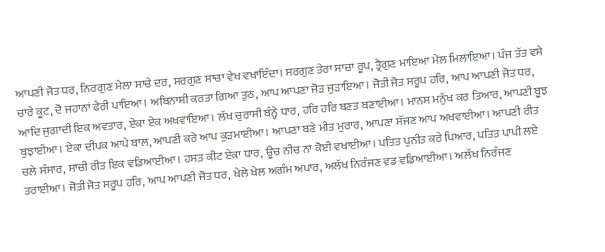ਆਪਣੀ ਜੋਤ ਧਰ, ਨਿਰਗੁਣ ਮੇਲਾ ਸਾਚੇ ਦਰ, ਸਰਗੁਣ ਸਾਚਾ ਵੇਖ ਵਖਾਇੰਦਾ। ਸਰਗੁਣ ਤੇਰਾ ਸਾਚਾ ਰੂਪ, ਤ੍ਰੈਗੁਣ ਮਾਇਆ ਮੇਲ ਮਿਲਾਇਆ। ਪੰਜ ਤੱਤ ਵਸੇ ਚਾਰੇ ਕੂਟ, ਦੋ ਜਹਾਨਾਂ ਫੇਰੀ ਪਾਇਆ। ਅਬਿਨਾਸ਼ੀ ਕਰਤਾ ਗਿਆ ਤੁਠ, ਆਪ ਆਪਣਾ ਜੋੜ ਜੁੜਾਇਆ। ਜੋਤੀ ਜੋਤ ਸਰੂਪ ਹਰਿ, ਆਪ ਆਪਣੀ ਜੋਤ ਧਰ, ਆਦਿ ਜੁਗਾਦੀ ਇਕ ਅਵਤਾਰ, ਏਕਾ ਏਕ ਅਖਵਾਇਆ। ਲੱਖ ਚੁਰਾਸੀ ਬੰਨ੍ਹੇ ਧਾਰ, ਹਰਿ ਹਰਿ ਬਣਤ ਬਣਾਈਆ। ਮਾਨਸ ਮਨੁੱਖ ਕਰ ਤਿਆਰ, ਆਪਣੀ ਬੂਝ ਬੁਝਾਈਆ। ਏਕਾ ਦੀਪਕ ਆਪੇ ਬਾਲ, ਆਪਣੀ ਕਰੇ ਆਪ ਕੁੜਮਾਈਆ। ਆਪਣਾ ਬਣੇ ਮੀਤ ਮੁਰਾਰ, ਆਪਣਾ ਸੱਜਣ ਆਪ ਅਖਵਾਈਆ। ਆਪਣੀ ਰੀਤ ਚਲੇ ਸੰਸਾਰ, ਸਾਚੀ ਰੀਤ ਇਕ ਵਡਿਆਈਆ। ਹਸਤ ਕੀਟ ਏਕਾ ਧਾਰ, ਊਚ ਨੀਚ ਨਾ ਕੋਈ ਵਖਾਈਆ। ਪਤਿਤ ਪੁਨੀਤ ਕਰੇ ਪਿਆਰ, ਪਤਿਤ ਪਾਪੀ ਲਏ ਤਰਾਈਆ। ਜੋਤੀ ਜੋਤ ਸਰੂਪ ਹਰਿ, ਆਪ ਆਪਣੀ ਜੋਤ ਧਰ, ਖੇਲੇ ਖੇਲ ਅਗੰਮ ਅਪਾਰ, ਅਲੱਖ ਨਿਰੰਜਣ ਵਡ ਵਡਿਆਈਆ। ਅਲੱਖ ਨਿਰੰਜਣ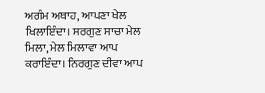ਅਗੰਮ ਅਥਾਹ, ਆਪਣਾ ਖੇਲ ਖਿਲਾਇੰਦਾ। ਸਰਗੁਣ ਸਾਚਾ ਮੇਲ ਮਿਲਾ, ਮੇਲ ਮਿਲਾਵਾ ਆਪ ਕਰਾਇੰਦਾ। ਨਿਰਗੁਣ ਦੀਵਾ ਆਪ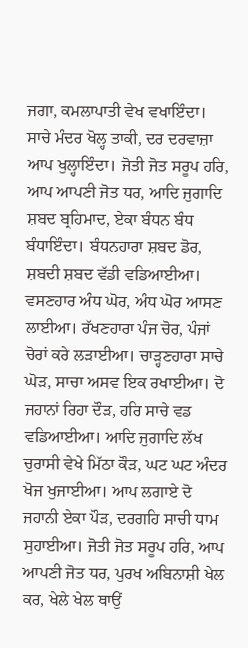ਜਗਾ, ਕਮਲਾਪਾਤੀ ਵੇਖ ਵਖਾਇੰਦਾ। ਸਾਚੇ ਮੰਦਰ ਖੋਲ੍ਹ ਤਾਕੀ, ਦਰ ਦਰਵਾਜ਼ਾ ਆਪ ਖੁਲ੍ਹਾਇੰਦਾ। ਜੋਤੀ ਜੋਤ ਸਰੂਪ ਹਰਿ, ਆਪ ਆਪਣੀ ਜੋਤ ਧਰ, ਆਦਿ ਜੁਗਾਦਿ ਸ਼ਬਦ ਬ੍ਰਹਿਮਾਦ, ਏਕਾ ਬੰਧਨ ਬੰਧ ਬੰਧਾਇੰਦਾ। ਬੰਧਨਹਾਰਾ ਸ਼ਬਦ ਡੋਰ, ਸ਼ਬਦੀ ਸ਼ਬਦ ਵੱਡੀ ਵਡਿਆਈਆ। ਵਸਣਹਾਰ ਅੰਧ ਘੋਰ, ਅੰਧ ਘੋਰ ਆਸਣ ਲਾਈਆ। ਰੱਖਣਹਾਰਾ ਪੰਜ ਚੋਰ, ਪੰਜਾਂ ਚੋਰਾਂ ਕਰੇ ਲੜਾਈਆ। ਚਾੜ੍ਹਣਹਾਰਾ ਸਾਚੇ ਘੋੜ, ਸਾਚਾ ਅਸਵ ਇਕ ਰਖਾਈਆ। ਦੋ ਜਹਾਨਾਂ ਰਿਹਾ ਦੌੜ, ਹਰਿ ਸਾਚੇ ਵਡ ਵਡਿਆਈਆ। ਆਦਿ ਜੁਗਾਦਿ ਲੱਖ ਚੁਰਾਸੀ ਵੇਖੇ ਮਿੱਠਾ ਕੌੜ, ਘਟ ਘਟ ਅੰਦਰ ਖੋਜ ਖੁਜਾਈਆ। ਆਪ ਲਗਾਏ ਦੋ ਜਹਾਨੀ ਏਕਾ ਪੌੜ, ਦਰਗਹਿ ਸਾਚੀ ਧਾਮ ਸੁਹਾਈਆ। ਜੋਤੀ ਜੋਤ ਸਰੂਪ ਹਰਿ, ਆਪ ਆਪਣੀ ਜੋਤ ਧਰ, ਪੁਰਖ ਅਬਿਨਾਸ਼ੀ ਖੇਲ ਕਰ, ਖੇਲੇ ਖੇਲ ਥਾਉਂ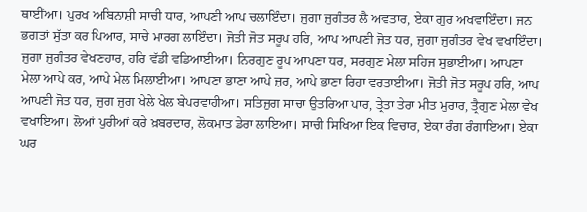ਥਾਈਂਆ। ਪੁਰਖ ਅਬਿਨਾਸ਼ੀ ਸਾਚੀ ਧਾਰ, ਆਪਣੀ ਆਪ ਚਲਾਇੰਦਾ। ਜੁਗਾ ਜੁਗੰਤਰ ਲੈ ਅਵਤਾਰ, ਏਕਾ ਗੁਰ ਅਖਵਾਇੰਦਾ। ਜਨ ਭਗਤਾਂ ਸੁੱਤਾ ਕਰ ਪਿਆਰ, ਸਾਚੇ ਮਾਰਗ ਲਾਇੰਦਾ। ਜੋਤੀ ਜੋਤ ਸਰੂਪ ਹਰਿ, ਆਪ ਆਪਣੀ ਜੋਤ ਧਰ, ਜੁਗਾ ਜੁਗੰਤਰ ਵੇਖ ਵਖਾਇੰਦਾ। ਜੁਗਾ ਜੁਗੰਤਰ ਵੇਖਣਹਾਰ, ਹਰਿ ਵੱਡੀ ਵਡਿਆਈਆ। ਨਿਰਗੁਣ ਰੂਪ ਆਪਣਾ ਧਰ, ਸਰਗੁਣ ਮੇਲਾ ਸਹਿਜ ਸੁਭਾਈਆ। ਆਪਣਾ ਮੇਲਾ ਆਪੇ ਕਰ, ਆਪੇ ਮੇਲ ਮਿਲਾਈਆ। ਆਪਣਾ ਭਾਣਾ ਆਪੇ ਜ਼ਰ, ਆਪੇ ਭਾਣਾ ਰਿਹਾ ਵਰਤਾਈਆ। ਜੋਤੀ ਜੋਤ ਸਰੂਪ ਹਰਿ, ਆਪ ਆਪਣੀ ਜੋਤ ਧਰ, ਜੁਗ ਜੁਗ ਖੇਲੇ ਖੇਲ ਬੇਪਰਵਾਹੀਆ। ਸਤਿਜੁਗ ਸਾਚਾ ਉਤਰਿਆ ਪਾਰ, ਤ੍ਰੇਤਾ ਤੇਰਾ ਮੀਤ ਮੁਰਾਰ, ਤ੍ਰੈਗੁਣ ਮੇਲਾ ਵੇਖ ਵਖਾਇਆ। ਲੋਆਂ ਪੁਰੀਆਂ ਕਰੇ ਖ਼ਬਰਦਾਰ, ਲੋਕਮਾਤ ਡੇਰਾ ਲਾਇਆ। ਸਾਚੀ ਸਿਖਿਆ ਇਕ ਵਿਚਾਰ, ਏਕਾ ਰੰਗ ਰੰਗਾਇਆ। ਏਕਾ ਘਰ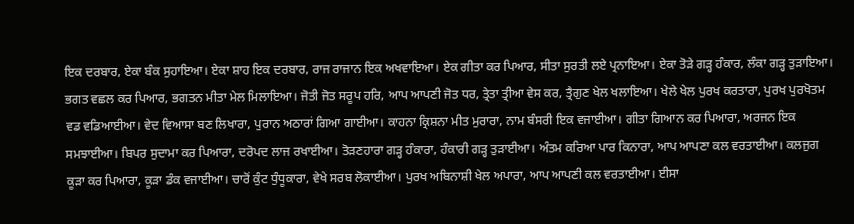ਇਕ ਦਰਬਾਰ, ਏਕਾ ਬੰਕ ਸੁਹਾਇਆ। ਏਕਾ ਸ਼ਾਹ ਇਕ ਦਰਬਾਰ, ਰਾਜ ਰਾਜਾਨ ਇਕ ਅਖਵਾਇਆ। ਏਕ ਗੀਤਾ ਕਰ ਪਿਆਰ, ਸੀਤਾ ਸੁਰਤੀ ਲਏ ਪ੍ਰਨਾਇਆ। ਏਕਾ ਤੋੜੇ ਗੜ੍ਹ ਹੰਕਾਰ, ਲੰਕਾ ਗੜ੍ਹ ਤੁੜਾਇਆ। ਭਗਤ ਵਛਲ ਕਰ ਪਿਆਰ, ਭਗਤਨ ਮੀਤਾ ਮੇਲ ਮਿਲਾਇਆ। ਜੋਤੀ ਜੋਤ ਸਰੂਪ ਹਰਿ, ਆਪ ਆਪਣੀ ਜੋਤ ਧਰ, ਤ੍ਰੇਤਾ ਤ੍ਰੀਆ ਵੇਸ ਕਰ, ਤ੍ਰੈਗੁਣ ਖੇਲ ਖਲਾਇਆ। ਖੇਲੇ ਖੇਲ ਪੁਰਖ ਕਰਤਾਰਾ, ਪੁਰਖ ਪੁਰਖੋਤਮ ਵਡ ਵਡਿਆਈਆ। ਵੇਦ ਵਿਆਸਾ ਬਣ ਲਿਖਾਰਾ, ਪੁਰਾਨ ਅਠਾਰਾਂ ਗਿਆ ਗਾਈਆ। ਕਾਹਨਾ ਕ੍ਰਿਸ਼ਨਾ ਮੀਤ ਮੁਰਾਰਾ, ਨਾਮ ਬੰਸਰੀ ਇਕ ਵਜਾਈਆ। ਗੀਤਾ ਗਿਆਨ ਕਰ ਪਿਆਰਾ, ਅਰਜਨ ਇਕ ਸਮਝਾਈਆ। ਬਿਪਰ ਸੁਦਾਮਾ ਕਰ ਪਿਆਰਾ, ਦਰੋਪਦ ਲਾਜ ਰਖਾਈਆ। ਤੋੜਣਹਾਰਾ ਗੜ੍ਹ ਹੰਕਾਰਾ, ਹੰਕਾਰੀ ਗੜ੍ਹ ਤੁੜਾਈਆ। ਅੰਤਮ ਕਰਿਆ ਪਾਰ ਕਿਨਾਰਾ, ਆਪ ਆਪਣਾ ਕਲ ਵਰਤਾਈਆ। ਕਲਜੁਗ ਕੂੜਾ ਕਰ ਪਿਆਰਾ, ਕੂੜਾ ਡੰਕ ਵਜਾਈਆ। ਚਾਰੋਂ ਕੁੰਟ ਧੁੰਧੂਕਾਰਾ, ਵੇਖੇ ਸਰਬ ਲੋਕਾਈਆ। ਪੁਰਖ ਅਬਿਨਾਸ਼ੀ ਖੇਲ ਅਪਾਰਾ, ਆਪ ਆਪਣੀ ਕਲ ਵਰਤਾਈਆ। ਈਸਾ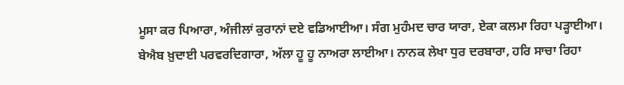ਮੂਸਾ ਕਰ ਪਿਆਰਾ, ਅੰਜੀਲਾਂ ਕੁਰਾਨਾਂ ਦਏ ਵਡਿਆਈਆ। ਸੰਗ ਮੁਹੰਮਦ ਚਾਰ ਯਾਰਾ, ਏਕਾ ਕਲਮਾ ਰਿਹਾ ਪੜ੍ਹਾਈਆ। ਬੇਐਬ ਖ਼ੁਦਾਈ ਪਰਵਰਦਿਗਾਰਾ, ਅੱਲਾ ਹੂ ਹੂ ਨਾਅਰਾ ਲਾਈਆ। ਨਾਨਕ ਲੇਖਾ ਧੁਰ ਦਰਬਾਰਾ, ਹਰਿ ਸਾਚਾ ਰਿਹਾ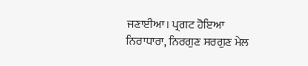ਜਣਾਈਆ। ਪ੍ਰਗਟ ਹੋਇਆ ਨਿਰਾਧਾਰਾ, ਨਿਰਗੁਣ ਸਰਗੁਣ ਮੇਲ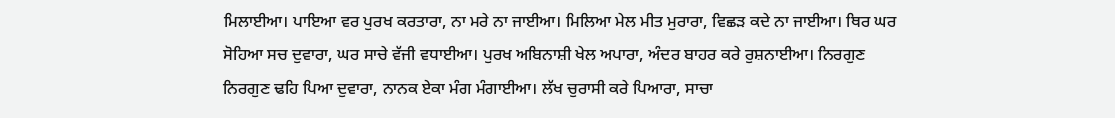ਮਿਲਾਈਆ। ਪਾਇਆ ਵਰ ਪੁਰਖ ਕਰਤਾਰਾ, ਨਾ ਮਰੇ ਨਾ ਜਾਈਆ। ਮਿਲਿਆ ਮੇਲ ਮੀਤ ਮੁਰਾਰਾ, ਵਿਛੜ ਕਦੇ ਨਾ ਜਾਈਆ। ਥਿਰ ਘਰ ਸੋਹਿਆ ਸਚ ਦੁਵਾਰਾ, ਘਰ ਸਾਚੇ ਵੱਜੀ ਵਧਾਈਆ। ਪੁਰਖ ਅਬਿਨਾਸ਼ੀ ਖੇਲ ਅਪਾਰਾ, ਅੰਦਰ ਬਾਹਰ ਕਰੇ ਰੁਸ਼ਨਾਈਆ। ਨਿਰਗੁਣ ਨਿਰਗੁਣ ਢਹਿ ਪਿਆ ਦੁਵਾਰਾ, ਨਾਨਕ ਏਕਾ ਮੰਗ ਮੰਗਾਈਆ। ਲੱਖ ਚੁਰਾਸੀ ਕਰੇ ਪਿਆਰਾ, ਸਾਚਾ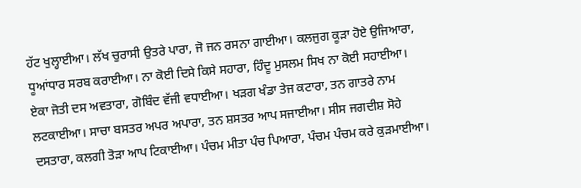ਹੱਟ ਖੁਲ੍ਹਾਈਆ। ਲੱਖ ਚੁਰਾਸੀ ਉਤਰੇ ਪਾਰਾ, ਜੋ ਜਨ ਰਸਨਾ ਗਾਈਆ। ਕਲਜੁਗ ਕੂੜਾ ਹੋਏ ਉਜਿਆਰਾ, ਧੂਆਂਧਾਰ ਸਰਬ ਕਰਾਈਆ। ਨਾ ਕੋਈ ਦਿਸੇ ਕਿਸੇ ਸਹਾਰਾ, ਹਿੰਦੂ ਮੁਸਲਮ ਸਿਖ ਨਾ ਕੋਈ ਸਹਾਈਆ। ਏਕਾ ਜੋਤੀ ਦਸ ਅਵਤਾਰਾ, ਗੋਬਿੰਦ ਵੱਜੀ ਵਧਾਈਆ। ਖੜਗ ਖੰਡਾ ਤੇਜ ਕਟਾਰਾ, ਤਨ ਗਾਤਰੇ ਨਾਮ ਲਟਕਾਈਆ। ਸਾਚਾ ਬਸਤਰ ਅਪਰ ਅਪਾਰਾ, ਤਨ ਸ਼ਸਤਰ ਆਪ ਸਜਾਈਆ। ਸੀਸ ਜਗਦੀਸ਼ ਸੋਹੇ ਦਸਤਾਰਾ, ਕਲਗੀ ਤੋੜਾ ਆਪ ਟਿਕਾਈਆ। ਪੰਚਮ ਮੀਤਾ ਪੰਚ ਪਿਆਰਾ, ਪੰਚਮ ਪੰਚਮ ਕਰੇ ਕੁੜਮਾਈਆ।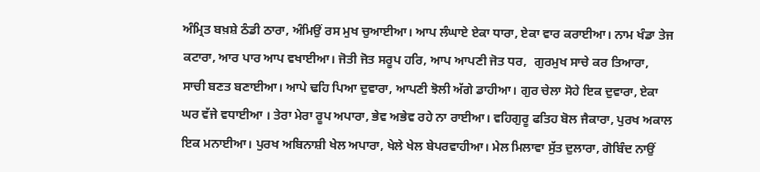ਅੰਮ੍ਰਿਤ ਬਖ਼ਸ਼ੇ ਠੰਡੀ ਠਾਰਾ, ਅੰਮਿਉਂ ਰਸ ਮੁਖ ਚੁਆਈਆ। ਆਪ ਲੰਘਾਏ ਏਕਾ ਧਾਰਾ, ਏਕਾ ਵਾਰ ਕਰਾਈਆ। ਨਾਮ ਖੰਡਾ ਤੇਜ ਕਟਾਰਾ, ਆਰ ਪਾਰ ਆਪ ਵਖਾਈਆ। ਜੋਤੀ ਜੋਤ ਸਰੂਪ ਹਰਿ, ਆਪ ਆਪਣੀ ਜੋਤ ਧਰ,  ਗੁਰਮੁਖ ਸਾਚੇ ਕਰ ਤਿਆਰਾ, ਸਾਚੀ ਬਣਤ ਬਣਾਈਆ। ਆਪੇ ਢਹਿ ਪਿਆ ਦੁਵਾਰਾ, ਆਪਣੀ ਝੋਲੀ ਅੱਗੇ ਡਾਹੀਆ। ਗੁਰ ਚੇਲਾ ਸੋਹੇ ਇਕ ਦੁਵਾਰਾ, ਏਕਾ ਘਰ ਵੱਜੇ ਵਧਾਈਆ । ਤੇਰਾ ਮੇਰਾ ਰੂਪ ਅਪਾਰਾ, ਭੇਵ ਅਭੇਵ ਰਹੇ ਨਾ ਰਾਈਆ। ਵਹਿਗੁਰੂ ਫਤਿਹ ਬੋਲ ਜੈਕਾਰਾ, ਪੁਰਖ ਅਕਾਲ ਇਕ ਮਨਾਈਆ। ਪੁਰਖ ਅਬਿਨਾਸ਼ੀ ਖੇਲ ਅਪਾਰਾ, ਖੇਲੇ ਖੇਲ ਬੇਪਰਵਾਹੀਆ। ਮੇਲ ਮਿਲਾਵਾ ਸੁੱਤ ਦੁਲਾਰਾ, ਗੋਬਿੰਦ ਨਾਉਂ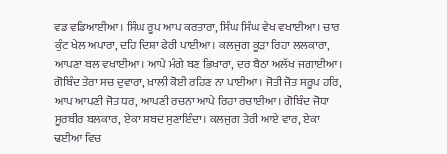ਵਡ ਵਡਿਆਈਆ। ਸਿੰਘ ਰੂਪ ਆਪ ਕਰਤਾਰਾ, ਸਿੰਘ ਸਿੰਘ ਵੇਖ ਵਖਾਈਆ। ਚਾਰ ਕੁੰਟ ਖੇਲ ਅਪਾਰਾ, ਦਹਿ ਦਿਸ਼ਾ ਫੇਰੀ ਪਾਈਆ। ਕਲਜੁਗ ਕੂੜਾ ਰਿਹਾ ਲਲਕਾਰਾ, ਆਪਣਾ ਬਲ ਵਖਾਈਆ। ਆਪੇ ਮੰਗੇ ਬਣ ਭਿਖਾਰਾ, ਦਰ ਬੈਠਾ ਅਲੱਖ ਜਗਾਈਆ। ਗੋਬਿੰਦ ਤੇਰਾ ਸਚ ਦੁਵਾਰਾ, ਖ਼ਾਲੀ ਕੋਈ ਰਹਿਣ ਨਾ ਪਾਈਆ। ਜੋਤੀ ਜੋਤ ਸਰੂਪ ਹਰਿ, ਆਪ ਆਪਣੀ ਜੋਤ ਧਰ, ਆਪਣੀ ਰਚਨਾ ਆਪੇ ਰਿਹਾ ਰਚਾਈਆ। ਗੋਬਿੰਦ ਜੋਧਾ ਸੂਰਬੀਰ ਬਲਕਾਰ, ਏਕਾ ਸ਼ਬਦ ਸੁਣਾਇੰਦਾ। ਕਲਜੁਗ ਤੇਰੀ ਆਏ ਵਾਰ, ਏਕਾ ਢਈਆ ਵਿਚ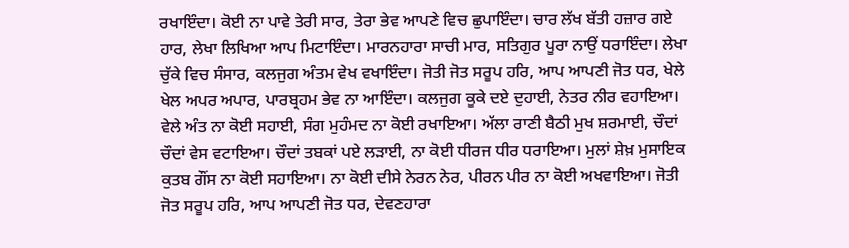ਰਖਾਇੰਦਾ। ਕੋਈ ਨਾ ਪਾਵੇ ਤੇਰੀ ਸਾਰ, ਤੇਰਾ ਭੇਵ ਆਪਣੇ ਵਿਚ ਛੁਪਾਇੰਦਾ। ਚਾਰ ਲੱਖ ਬੱਤੀ ਹਜ਼ਾਰ ਗਏ ਹਾਰ, ਲੇਖਾ ਲਿਖਿਆ ਆਪ ਮਿਟਾਇੰਦਾ। ਮਾਰਨਹਾਰਾ ਸਾਚੀ ਮਾਰ, ਸਤਿਗੁਰ ਪੂਰਾ ਨਾਉਂ ਧਰਾਇੰਦਾ। ਲੇਖਾ ਚੁੱਕੇ ਵਿਚ ਸੰਸਾਰ, ਕਲਜੁਗ ਅੰਤਮ ਵੇਖ ਵਖਾਇੰਦਾ। ਜੋਤੀ ਜੋਤ ਸਰੂਪ ਹਰਿ, ਆਪ ਆਪਣੀ ਜੋਤ ਧਰ, ਖੇਲੇ ਖੇਲ ਅਪਰ ਅਪਾਰ, ਪਾਰਬ੍ਰਹਮ ਭੇਵ ਨਾ ਆਇੰਦਾ। ਕਲਜੁਗ ਕੂਕੇ ਦਏ ਦੁਹਾਈ, ਨੇਤਰ ਨੀਰ ਵਹਾਇਆ। ਵੇਲੇ ਅੰਤ ਨਾ ਕੋਈ ਸਹਾਈ, ਸੰਗ ਮੁਹੰਮਦ ਨਾ ਕੋਈ ਰਖਾਇਆ। ਅੱਲਾ ਰਾਣੀ ਬੈਠੀ ਮੁਖ ਸ਼ਰਮਾਈ, ਚੌਦਾਂ ਚੌਦਾਂ ਵੇਸ ਵਟਾਇਆ। ਚੌਦਾਂ ਤਬਕਾਂ ਪਏ ਲੜਾਈ, ਨਾ ਕੋਈ ਧੀਰਜ ਧੀਰ ਧਰਾਇਆ। ਮੁਲਾਂ ਸ਼ੇਖ਼ ਮੁਸਾਇਕ ਕੁਤਬ ਗੌਂਸ ਨਾ ਕੋਈ ਸਹਾਇਆ। ਨਾ ਕੋਈ ਦੀਸੇ ਨੇਰਨ ਨੇਰ, ਪੀਰਨ ਪੀਰ ਨਾ ਕੋਈ ਅਖਵਾਇਆ। ਜੋਤੀ ਜੋਤ ਸਰੂਪ ਹਰਿ, ਆਪ ਆਪਣੀ ਜੋਤ ਧਰ, ਦੇਵਣਹਾਰਾ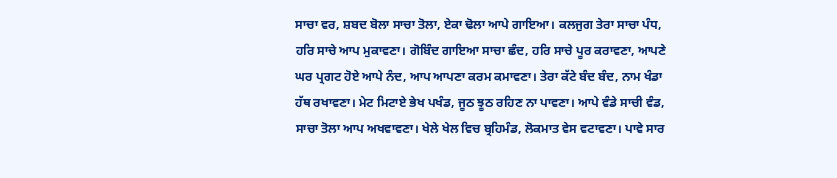ਸਾਚਾ ਵਰ, ਸ਼ਬਦ ਬੋਲਾ ਸਾਚਾ ਤੋਲਾ, ਏਕਾ ਢੋਲਾ ਆਪੇ ਗਾਇਆ। ਕਲਜੁਗ ਤੇਰਾ ਸਾਚਾ ਪੰਧ, ਹਰਿ ਸਾਚੇ ਆਪ ਮੁਕਾਵਣਾ। ਗੋਬਿੰਦ ਗਾਇਆ ਸਾਚਾ ਛੰਦ, ਹਰਿ ਸਾਚੇ ਪੂਰ ਕਰਾਵਣਾ, ਆਪਣੇ ਘਰ ਪ੍ਰਗਟ ਹੋਏ ਆਪੇ ਨੰਦ, ਆਪ ਆਪਣਾ ਕਰਮ ਕਮਾਵਣਾ। ਤੇਰਾ ਕੱਟੇ ਬੰਦ ਬੰਦ, ਨਾਮ ਖੰਡਾ ਹੱਥ ਰਖਾਵਣਾ। ਮੇਟ ਮਿਟਾਏ ਭੇਖ ਪਖੰਡ, ਜੂਠ ਝੂਠ ਰਹਿਣ ਨਾ ਪਾਵਣਾ। ਆਪੇ ਵੰਡੇ ਸਾਚੀ ਵੰਡ, ਸਾਚਾ ਤੋਲਾ ਆਪ ਅਖਵਾਵਣਾ। ਖੇਲੇ ਖੇਲ ਵਿਚ ਬ੍ਰਹਿਮੰਡ, ਲੋਕਮਾਤ ਵੇਸ ਵਟਾਵਣਾ। ਪਾਵੇ ਸਾਰ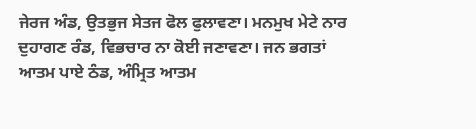ਜੇਰਜ ਅੰਡ, ਉਤਭੁਜ ਸੇਤਜ ਫੋਲ ਫੁਲਾਵਣਾ। ਮਨਮੁਖ ਮੇਟੇ ਨਾਰ ਦੁਹਾਗਣ ਰੰਡ, ਵਿਭਚਾਰ ਨਾ ਕੋਈ ਜਣਾਵਣਾ। ਜਨ ਭਗਤਾਂ ਆਤਮ ਪਾਏ ਠੰਡ, ਅੰਮ੍ਰਿਤ ਆਤਮ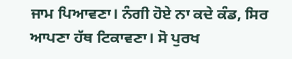ਜਾਮ ਪਿਆਵਣਾ। ਨੰਗੀ ਹੋਏ ਨਾ ਕਦੇ ਕੰਡ, ਸਿਰ ਆਪਣਾ ਹੱਥ ਟਿਕਾਵਣਾ। ਸੋ ਪੁਰਖ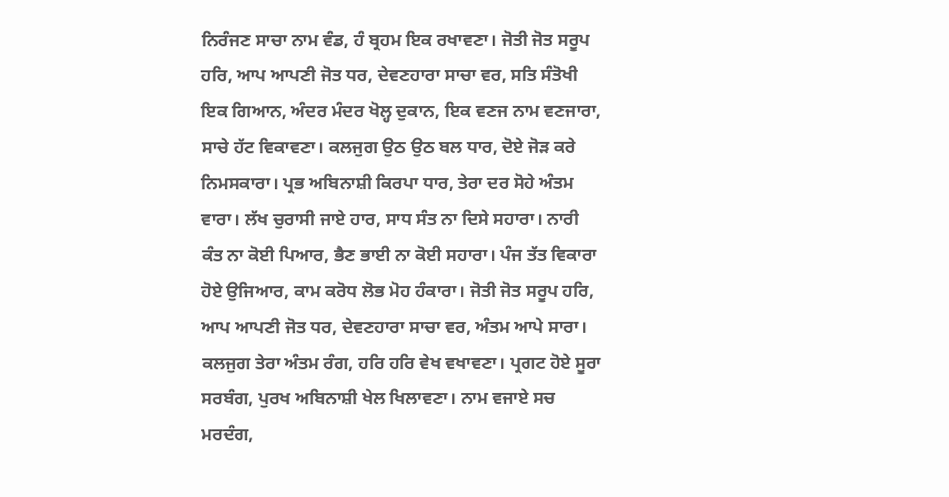ਨਿਰੰਜਣ ਸਾਚਾ ਨਾਮ ਵੰਡ, ਹੰ ਬ੍ਰਹਮ ਇਕ ਰਖਾਵਣਾ। ਜੋਤੀ ਜੋਤ ਸਰੂਪ ਹਰਿ, ਆਪ ਆਪਣੀ ਜੋਤ ਧਰ, ਦੇਵਣਹਾਰਾ ਸਾਚਾ ਵਰ, ਸਤਿ ਸੰਤੋਖੀ ਇਕ ਗਿਆਨ, ਅੰਦਰ ਮੰਦਰ ਖੋਲ੍ਹ ਦੁਕਾਨ, ਇਕ ਵਣਜ ਨਾਮ ਵਣਜਾਰਾ, ਸਾਚੇ ਹੱਟ ਵਿਕਾਵਣਾ। ਕਲਜੁਗ ਉਠ ਉਠ ਬਲ ਧਾਰ, ਦੋਏ ਜੋੜ ਕਰੇ ਨਿਮਸਕਾਰਾ। ਪ੍ਰਭ ਅਬਿਨਾਸ਼ੀ ਕਿਰਪਾ ਧਾਰ, ਤੇਰਾ ਦਰ ਸੋਹੇ ਅੰਤਮ ਵਾਰਾ। ਲੱਖ ਚੁਰਾਸੀ ਜਾਏ ਹਾਰ, ਸਾਧ ਸੰਤ ਨਾ ਦਿਸੇ ਸਹਾਰਾ। ਨਾਰੀ ਕੰਤ ਨਾ ਕੋਈ ਪਿਆਰ, ਭੈਣ ਭਾਈ ਨਾ ਕੋਈ ਸਹਾਰਾ। ਪੰਜ ਤੱਤ ਵਿਕਾਰਾ ਹੋਏ ਉਜਿਆਰ, ਕਾਮ ਕਰੋਧ ਲੋਭ ਮੋਹ ਹੰਕਾਰਾ। ਜੋਤੀ ਜੋਤ ਸਰੂਪ ਹਰਿ, ਆਪ ਆਪਣੀ ਜੋਤ ਧਰ, ਦੇਵਣਹਾਰਾ ਸਾਚਾ ਵਰ, ਅੰਤਮ ਆਪੇ ਸਾਰਾ। ਕਲਜੁਗ ਤੇਰਾ ਅੰਤਮ ਰੰਗ, ਹਰਿ ਹਰਿ ਵੇਖ ਵਖਾਵਣਾ। ਪ੍ਰਗਟ ਹੋਏ ਸੂਰਾ ਸਰਬੰਗ, ਪੁਰਖ ਅਬਿਨਾਸ਼ੀ ਖੇਲ ਖਿਲਾਵਣਾ। ਨਾਮ ਵਜਾਏ ਸਚ ਮਰਦੰਗ,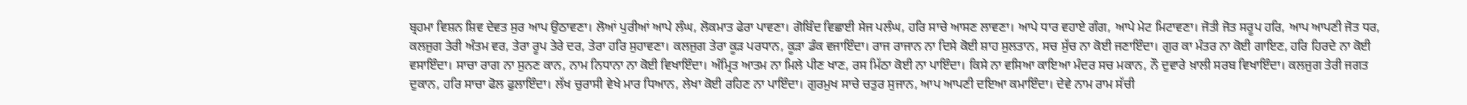ਬ੍ਰਹਮਾ ਵਿਸ਼ਨ ਸ਼ਿਵ ਦੇਵਤ ਸੁਰ ਆਪ ਉਠਾਵਣਾ। ਲੋਆਂ ਪੁਰੀਆਂ ਆਪੇ ਲੰਘ, ਲੋਕਮਾਤ ਫੇਰਾ ਪਾਵਣਾ। ਗੋਬਿੰਦ ਵਿਛਾਈ ਸੇਜ ਪਲੰਘ, ਹਰਿ ਸਾਚੇ ਆਸਣ ਲਾਵਣਾ। ਆਪੇ ਧਾਰ ਵਹਾਏ ਗੰਗ, ਆਪੇ ਮੇਟ ਮਿਟਾਵਣਾ। ਜੋਤੀ ਜੋਤ ਸਰੂਪ ਹਰਿ, ਆਪ ਆਪਣੀ ਜੋਤ ਧਰ, ਕਲਜੁਗ ਤੇਰੀ ਅੰਤਮ ਵਰ, ਤੇਰਾ ਰੂਪ ਤੇਰੇ ਦਰ, ਤੇਰਾ ਹਰਿ ਸੁਹਾਵਣਾ। ਕਲਜੁਗ ਤੇਰਾ ਕੂੜ ਪਰਧਾਨ, ਕੂੜਾ ਡੰਕ ਵਜਾਇੰਦਾ। ਰਾਜ ਰਾਜਾਨ ਨਾ ਦਿਸੇ ਕੋਈ ਸ਼ਾਹ ਸੁਲਤਾਨ, ਸਚ ਸੁੱਚ ਨਾ ਕੋਈ ਜਣਾਇੰਦਾ। ਗੁਰ ਕਾ ਮੰਤਰ ਨਾ ਕੋਈ ਗਾਇਣ, ਹਰਿ ਹਿਰਦੇ ਨਾ ਕੋਈ ਵਸਾਇੰਦਾ। ਸਾਚਾ ਰਾਗ ਨਾ ਸੁਨਣ ਕਾਨ, ਨਾਮ ਨਿਧਾਨਾ ਨਾ ਕੋਈ ਵਿਖਾਇੰਦਾ। ਅੰਮ੍ਰਿਤ ਆਤਮ ਨਾ ਮਿਲੇ ਪੀਣ ਖਾਣ, ਰਸ ਮਿੱਠਾ ਕੋਈ ਨਾ ਪਾਇੰਦਾ। ਕਿਸੇ ਨਾ ਵਸਿਆ ਕਾਇਆ ਮੰਦਰ ਸਚ ਮਕਾਨ, ਨੌ ਦੁਵਾਰੇ ਖ਼ਾਲੀ ਸਰਬ ਵਿਖਾਇੰਦਾ। ਕਲਜੁਗ ਤੇਰੀ ਜਗਤ ਦੁਕਾਨ, ਹਰਿ ਸਾਚਾ ਫੋਲ ਫੁਲਾਇੰਦਾ। ਲੱਖ ਚੁਰਾਸੀ ਵੇਖੇ ਮਾਰ ਧਿਆਨ, ਲੇਖਾ ਕੋਈ ਰਹਿਣ ਨਾ ਪਾਇੰਦਾ। ਗੁਰਮੁਖ ਸਾਚੇ ਚਤੁਰ ਸੁਜਾਨ, ਆਪ ਆਪਣੀ ਦਇਆ ਕਮਾਇੰਦਾ। ਦੇਵੇ ਨਾਮ ਰਾਮ ਸੱਚੀ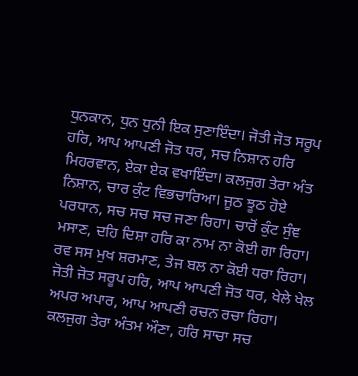ਧੁਨਕਾਨ, ਧੁਨ ਧੁਨੀ ਇਕ ਸੁਣਾਇੰਦਾ। ਜੋਤੀ ਜੋਤ ਸਰੂਪ ਹਰਿ, ਆਪ ਆਪਣੀ ਜੋਤ ਧਰ, ਸਚ ਨਿਸ਼ਾਨ ਹਰਿ ਮਿਹਰਵਾਨ, ਏਕਾ ਏਕ ਵਖਾਇੰਦਾ। ਕਲਜੁਗ ਤੇਰਾ ਅੰਤ ਨਿਸ਼ਾਨ, ਚਾਰ ਕੁੰਟ ਵਿਭਚਾਰਿਆ। ਜੂਠ ਝੂਠ ਹੋਏ ਪਰਧਾਨ, ਸਚ ਸਚ ਸਚ ਜਣਾ ਰਿਹਾ। ਚਾਰੋਂ ਕੁੰਟ ਸੁੰਞ ਮਸਾਣ, ਦਹਿ ਦਿਸ਼ਾ ਹਰਿ ਕਾ ਨਾਮ ਨਾ ਕੋਈ ਗਾ ਰਿਹਾ। ਰਵ ਸਸ ਮੁਖ ਸ਼ਰਮਾਣ, ਤੇਜ ਬਲ ਨਾ ਕੋਈ ਧਰਾ ਰਿਹਾ। ਜੋਤੀ ਜੋਤ ਸਰੂਪ ਹਰਿ, ਆਪ ਆਪਣੀ ਜੋਤ ਧਰ, ਖੇਲੇ ਖੇਲ ਅਪਰ ਅਪਾਰ, ਆਪ ਆਪਣੀ ਰਚਨ ਰਚਾ ਰਿਹਾ। ਕਲਜੁਗ ਤੇਰਾ ਅੰਤਮ ਔਣਾ, ਹਰਿ ਸਾਚਾ ਸਚ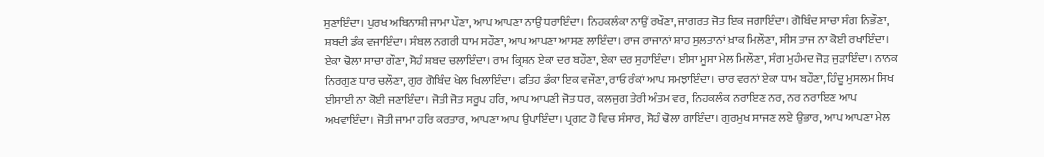ਸੁਣਾਇੰਦਾ। ਪੁਰਖ ਅਬਿਨਾਸ਼ੀ ਜਾਮਾ ਪੌਣਾ, ਆਪ ਆਪਣਾ ਨਾਉਂ ਧਰਾਇੰਦਾ। ਨਿਹਕਲੰਕਾ ਨਾਉਂ ਰਖੌਣਾ, ਜਾਗਰਤ ਜੋਤ ਇਕ ਜਗਾਇੰਦਾ। ਗੋਬਿੰਦ ਸਾਚਾ ਸੰਗ ਨਿਭੌਣਾ, ਸ਼ਬਦੀ ਡੰਕ ਵਜਾਇੰਦਾ। ਸੰਬਲ ਨਗਰੀ ਧਾਮ ਸਹੌਣਾ, ਆਪ ਆਪਣਾ ਆਸਣ ਲਾਇੰਦਾ। ਰਾਜ ਰਾਜਾਨਾਂ ਸ਼ਾਹ ਸੁਲਤਾਨਾਂ ਖ਼ਾਕ ਮਿਲੌਣਾ, ਸੀਸ ਤਾਜ ਨਾ ਕੋਈ ਰਖਾਇੰਦਾ। ਏਕਾ ਢੋਲਾ ਸਾਚਾ ਗੌਣਾ, ਸੋਹੰ ਸ਼ਬਦ ਚਲਾਇੰਦਾ। ਰਾਮ ਕ੍ਰਿਸ਼ਨ ਏਕਾ ਦਰ ਬਹੌਣਾ, ਏਕਾ ਦਰ ਸੁਹਾਇੰਦਾ। ਈਸਾ ਮੂਸਾ ਮੇਲ ਮਿਲੌਣਾ, ਸੰਗ ਮੁਹੰਮਦ ਜੋੜ ਜੁੜਾਇੰਦਾ। ਨਾਨਕ ਨਿਰਗੁਣ ਧਾਰ ਚਲੌਣਾ, ਗੁਰ ਗੋਬਿੰਦ ਖੇਲ ਖਿਲਾਇੰਦਾ। ਫਤਿਹ ਡੰਕਾ ਇਕ ਵਜੌਣਾ, ਰਾਓ ਰੰਕਾਂ ਆਪ ਸਮਝਾਇੰਦਾ। ਚਾਰ ਵਰਨਾਂ ਏਕਾ ਧਾਮ ਬਹੌਣਾ, ਹਿੰਦੂ ਮੁਸਲਮ ਸਿਖ ਈਸਾਈ ਨਾ ਕੋਈ ਜਣਾਇੰਦਾ। ਜੋਤੀ ਜੋਤ ਸਰੂਪ ਹਰਿ, ਆਪ ਆਪਣੀ ਜੋਤ ਧਰ, ਕਲਜੁਗ ਤੇਰੀ ਅੰਤਮ ਵਰ, ਨਿਹਕਲੰਕ ਨਰਾਇਣ ਨਰ, ਨਰ ਨਰਾਇਣ ਆਪ ਅਖਵਾਇੰਦਾ। ਜੋਤੀ ਜਾਮਾ ਹਰਿ ਕਰਤਾਰ, ਆਪਣਾ ਆਪ ਉਪਾਇੰਦਾ। ਪ੍ਰਗਟ ਹੋ ਵਿਚ ਸੰਸਾਰ, ਸੋਹੰ ਢੋਲਾ ਗਾਇੰਦਾ। ਗੁਰਮੁਖ ਸਾਜਣ ਲਏ ਉਭਾਰ, ਆਪ ਆਪਣਾ ਮੇਲ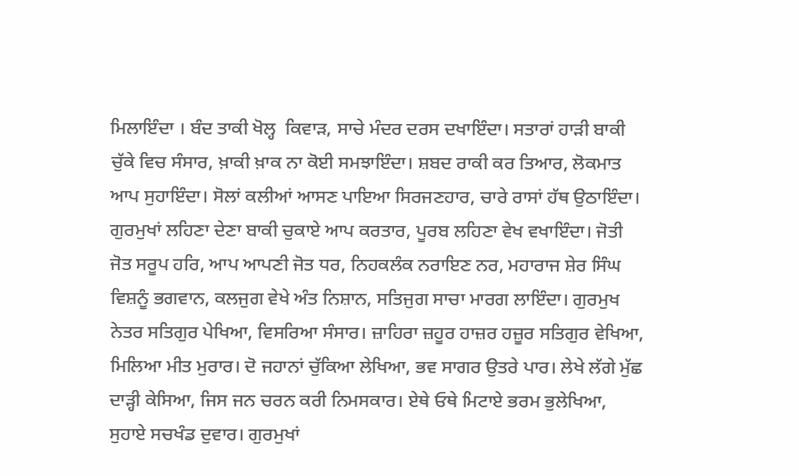ਮਿਲਾਇੰਦਾ । ਬੰਦ ਤਾਕੀ ਖੋਲ੍ਹ  ਕਿਵਾੜ, ਸਾਚੇ ਮੰਦਰ ਦਰਸ ਦਖਾਇੰਦਾ। ਸਤਾਰਾਂ ਹਾੜੀ ਬਾਕੀ ਚੁੱਕੇ ਵਿਚ ਸੰਸਾਰ, ਖ਼ਾਕੀ ਖ਼ਾਕ ਨਾ ਕੋਈ ਸਮਝਾਇੰਦਾ। ਸ਼ਬਦ ਰਾਕੀ ਕਰ ਤਿਆਰ, ਲੋਕਮਾਤ ਆਪ ਸੁਹਾਇੰਦਾ। ਸੋਲਾਂ ਕਲੀਆਂ ਆਸਣ ਪਾਇਆ ਸਿਰਜਣਹਾਰ, ਚਾਰੇ ਰਾਸਾਂ ਹੱਥ ਉਠਾਇੰਦਾ। ਗੁਰਮੁਖਾਂ ਲਹਿਣਾ ਦੇਣਾ ਬਾਕੀ ਚੁਕਾਏ ਆਪ ਕਰਤਾਰ, ਪੂਰਬ ਲਹਿਣਾ ਵੇਖ ਵਖਾਇੰਦਾ। ਜੋਤੀ ਜੋਤ ਸਰੂਪ ਹਰਿ, ਆਪ ਆਪਣੀ ਜੋਤ ਧਰ, ਨਿਹਕਲੰਕ ਨਰਾਇਣ ਨਰ, ਮਹਾਰਾਜ ਸ਼ੇਰ ਸਿੰਘ ਵਿਸ਼ਨੂੰ ਭਗਵਾਨ, ਕਲਜੁਗ ਵੇਖੇ ਅੰਤ ਨਿਸ਼ਾਨ, ਸਤਿਜੁਗ ਸਾਚਾ ਮਾਰਗ ਲਾਇੰਦਾ। ਗੁਰਮੁਖ ਨੇਤਰ ਸਤਿਗੁਰ ਪੇਖਿਆ, ਵਿਸਰਿਆ ਸੰਸਾਰ। ਜ਼ਾਹਿਰਾ ਜ਼ਹੂਰ ਹਾਜ਼ਰ ਹਜ਼ੂਰ ਸਤਿਗੁਰ ਵੇਖਿਆ, ਮਿਲਿਆ ਮੀਤ ਮੁਰਾਰ। ਦੋ ਜਹਾਨਾਂ ਚੁੱਕਿਆ ਲੇਖਿਆ, ਭਵ ਸਾਗਰ ਉਤਰੇ ਪਾਰ। ਲੇਖੇ ਲੱਗੇ ਮੁੱਛ ਦਾੜ੍ਹੀ ਕੇਸਿਆ, ਜਿਸ ਜਨ ਚਰਨ ਕਰੀ ਨਿਮਸਕਾਰ। ਏਥੇ ਓਥੇ ਮਿਟਾਏ ਭਰਮ ਭੁਲੇਖਿਆ, ਸੁਹਾਏ ਸਚਖੰਡ ਦੁਵਾਰ। ਗੁਰਮੁਖਾਂ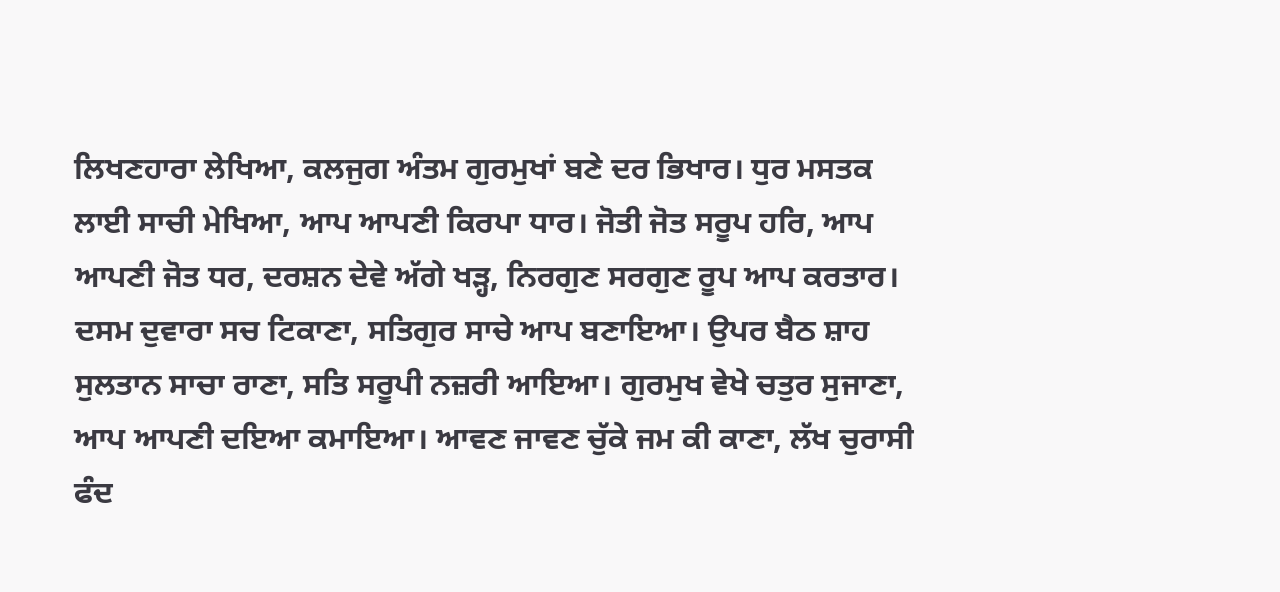ਲਿਖਣਹਾਰਾ ਲੇਖਿਆ, ਕਲਜੁਗ ਅੰਤਮ ਗੁਰਮੁਖਾਂ ਬਣੇ ਦਰ ਭਿਖਾਰ। ਧੁਰ ਮਸਤਕ ਲਾਈ ਸਾਚੀ ਮੇਖਿਆ, ਆਪ ਆਪਣੀ ਕਿਰਪਾ ਧਾਰ। ਜੋਤੀ ਜੋਤ ਸਰੂਪ ਹਰਿ, ਆਪ ਆਪਣੀ ਜੋਤ ਧਰ, ਦਰਸ਼ਨ ਦੇਵੇ ਅੱਗੇ ਖੜ੍ਹ, ਨਿਰਗੁਣ ਸਰਗੁਣ ਰੂਪ ਆਪ ਕਰਤਾਰ। ਦਸਮ ਦੁਵਾਰਾ ਸਚ ਟਿਕਾਣਾ, ਸਤਿਗੁਰ ਸਾਚੇ ਆਪ ਬਣਾਇਆ। ਉਪਰ ਬੈਠ ਸ਼ਾਹ ਸੁਲਤਾਨ ਸਾਚਾ ਰਾਣਾ, ਸਤਿ ਸਰੂਪੀ ਨਜ਼ਰੀ ਆਇਆ। ਗੁਰਮੁਖ ਵੇਖੇ ਚਤੁਰ ਸੁਜਾਣਾ, ਆਪ ਆਪਣੀ ਦਇਆ ਕਮਾਇਆ। ਆਵਣ ਜਾਵਣ ਚੁੱਕੇ ਜਮ ਕੀ ਕਾਣਾ, ਲੱਖ ਚੁਰਾਸੀ ਫੰਦ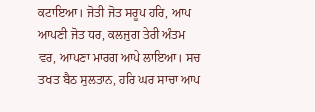ਕਟਾਇਆ। ਜੋਤੀ ਜੋਤ ਸਰੂਪ ਹਰਿ, ਆਪ ਆਪਣੀ ਜੋਤ ਧਰ, ਕਲਜੁਗ ਤੇਰੀ ਅੰਤਮ ਵਰ, ਆਪਣਾ ਮਾਰਗ ਆਪੇ ਲਾਇਆ। ਸਚ ਤਖਤ ਬੈਠ ਸੁਲਤਾਨ, ਹਰਿ ਘਰ ਸਾਚਾ ਆਪ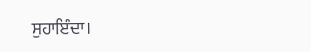ਸੁਹਾਇੰਦਾ।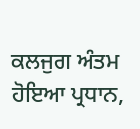ਕਲਜੁਗ ਅੰਤਮ ਹੋਇਆ ਪ੍ਰਧਾਨ,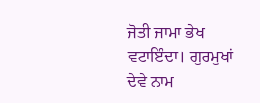ਜੋਤੀ ਜਾਮਾ ਭੇਖ ਵਟਾਇੰਦਾ। ਗੁਰਮੁਖਾਂ ਦੇਵੇ ਨਾਮ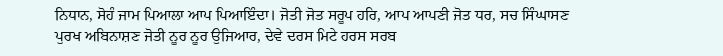ਨਿਧਾਨ, ਸੋਹੰ ਜਾਮ ਪਿਆਲਾ ਆਪ ਪਿਆਇੰਦਾ। ਜੋਤੀ ਜੋਤ ਸਰੂਪ ਹਰਿ, ਆਪ ਆਪਣੀ ਜੋਤ ਧਰ, ਸਚ ਸਿੰਘਾਸਣ ਪੁਰਖ ਅਬਿਨਾਸ਼ਣ ਜੋਤੀ ਨੂਰ ਨੂਰ ਉਜਿਆਰ, ਦੇਵੇ ਦਰਸ ਮਿਟੇ ਹਰਸ ਸਰਬ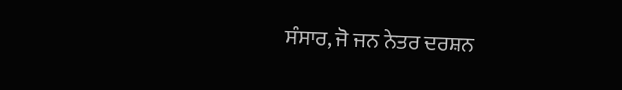ਸੰਸਾਰ, ਜੋ ਜਨ ਨੇਤਰ ਦਰਸ਼ਨ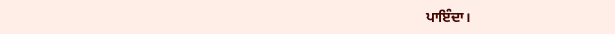ਪਾਇੰਦਾ।